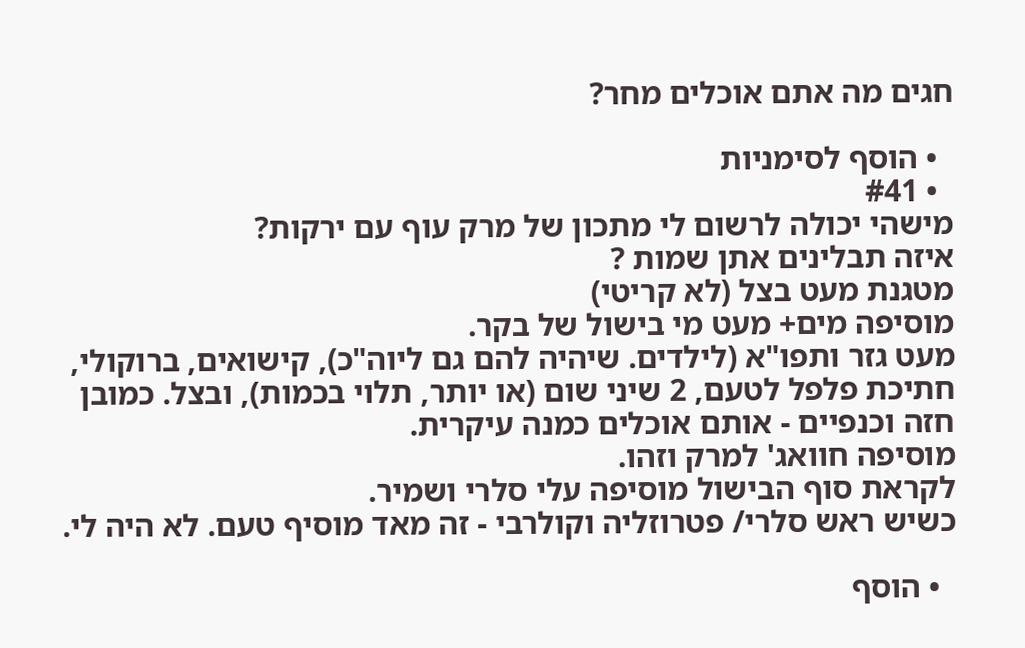חגים מה אתם אוכלים מחר?

  • הוסף לסימניות
  • #41
מישהי יכולה לרשום לי מתכון של מרק עוף עם ירקות?
איזה תבלינים אתן שמות ?
מטגנת מעט בצל (לא קריטי)
מוסיפה מים+ מעט מי בישול של בקר.
מעט גזר ותפו"א (לילדים. שיהיה להם גם ליוה"כ), קישואים, ברוקולי, חתיכת פלפל לטעם, 2 שיני שום (או יותר, תלוי בכמות), ובצל. כמובן חזה וכנפיים - אותם אוכלים כמנה עיקרית.
מוסיפה חוואג' למרק וזהו.
לקראת סוף הבישול מוסיפה עלי סלרי ושמיר.
כשיש ראש סלרי/ פטרוזליה וקולרבי - זה מאד מוסיף טעם. לא היה לי.

  • הוסף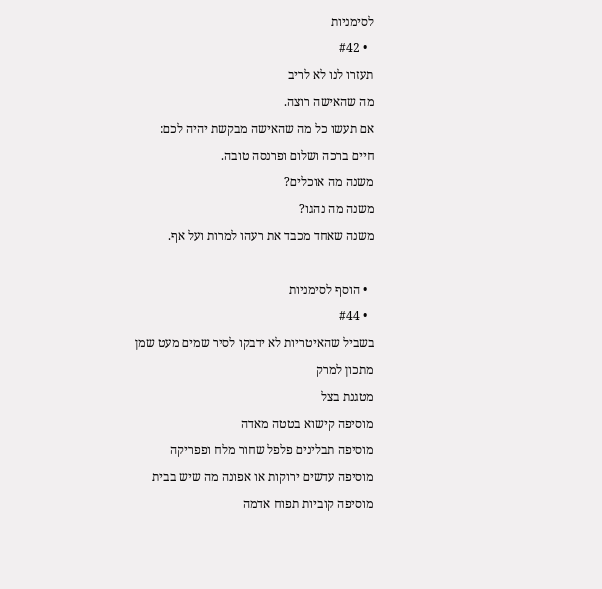לסימניות
  • #42
תעזרו לנו לא לריב
מה שהאישה רוצה.
אם תעשו כל מה שהאישה מבקשת יהיה לכם:
חיים ברכה ושלום ופרנסה טובה.
משנה מה אוכלים?
משנה מה נהגו?
משנה שאחד מכבד את רעהו למרות ועל אף.

  • הוסף לסימניות
  • #44
בשביל שהאיטריות לא ידבקו לסיר שמים מעט שמן
מתכון למרק
מטגנת בצל
מוסיפה קישוא בטטה מאדה
מוסיפה תבלינים פלפל שחור מלח ופפריקה
מוסיפה עדשים ירוקות או אפונה מה שיש בבית
מוסיפה קוביות תפוח אדמה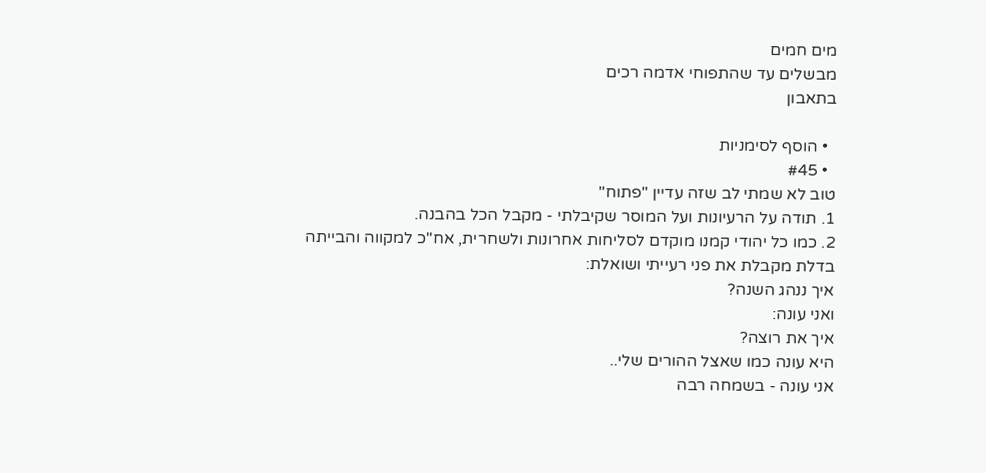מים חמים
מבשלים עד שהתפוחי אדמה רכים
בתאבון

  • הוסף לסימניות
  • #45
טוב לא שמתי לב שזה עדיין "פתוח"
1. תודה על הרעיונות ועל המוסר שקיבלתי - מקבל הכל בהבנה.
2. כמו כל יהודי קמנו מוקדם לסליחות אחרונות ולשחרית, אח"כ למקווה והבייתה
בדלת מקבלת את פני רעייתי ושואלת:
איך ננהג השנה?
ואני עונה:
איך את רוצה?
היא עונה כמו שאצל ההורים שלי..
אני עונה - בשמחה רבה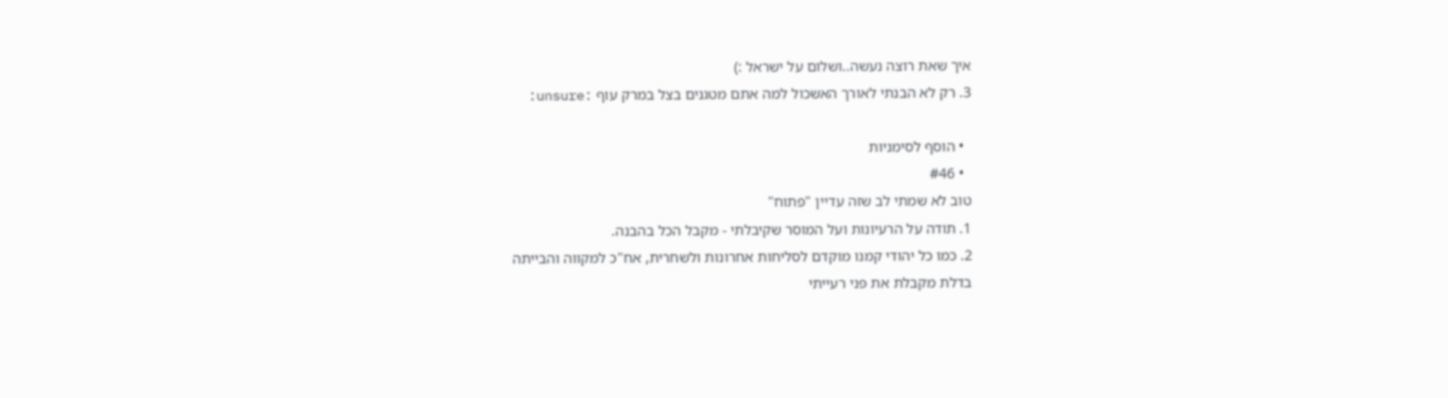איך שאת רוצה נעשה..ושלום על ישראל :)
3. רק לא הבנתי לאורך האשכול למה אתם מטגנים בצל במרק עוף :unsure:

  • הוסף לסימניות
  • #46
טוב לא שמתי לב שזה עדיין "פתוח"
1. תודה על הרעיונות ועל המוסר שקיבלתי - מקבל הכל בהבנה.
2. כמו כל יהודי קמנו מוקדם לסליחות אחרונות ולשחרית, אח"כ למקווה והבייתה
בדלת מקבלת את פני רעייתי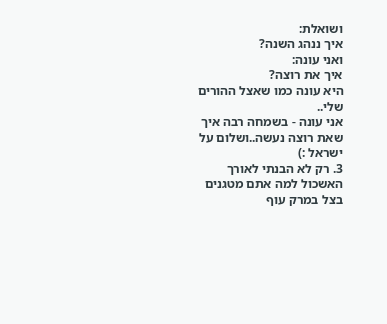ושואלת:
איך ננהג השנה?
ואני עונה:
איך את רוצה?
היא עונה כמו שאצל ההורים שלי..
אני עונה - בשמחה רבה איך שאת רוצה נעשה..ושלום על ישראל :)
3. רק לא הבנתי לאורך האשכול למה אתם מטגנים בצל במרק עוף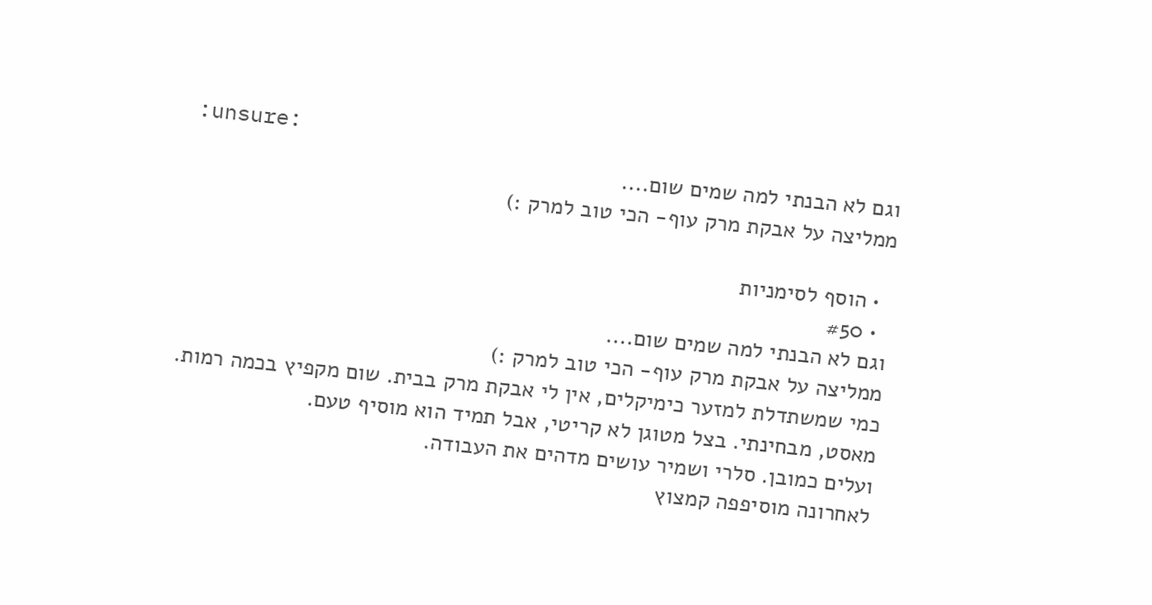:unsure:
וגם לא הבנתי למה שמים שום....
ממליצה על אבקת מרק עוף- הכי טוב למרק :)

  • הוסף לסימניות
  • #50
וגם לא הבנתי למה שמים שום....
ממליצה על אבקת מרק עוף- הכי טוב למרק :)
כמי שמשתדלת למזער כימיקלים, אין לי אבקת מרק בבית. שום מקפיץ בכמה רמות. מאסט, מבחינתי. בצל מטוגן לא קריטי, אבל תמיד הוא מוסיף טעם.
ועלים כמובן. סלרי ושמיר עושים מדהים את העבודה.
לאחרונה מוסיפפה קמצוץ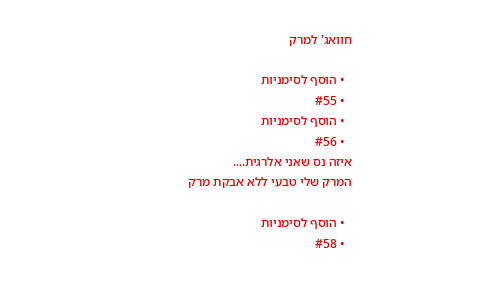חוואג' למרק

  • הוסף לסימניות
  • #55
  • הוסף לסימניות
  • #56
איזה נס שאני אלרגית....
המרק שלי טבעי ללא אבקת מרק

  • הוסף לסימניות
  • #58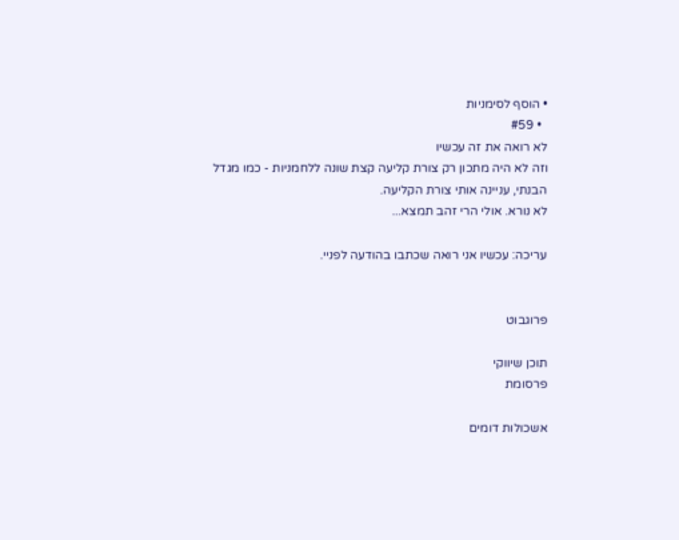• הוסף לסימניות
  • #59
לא רואה את זה עכשיו
וזה לא היה מתכון רק צורת קליעה קצת שונה ללחמניות - כמו מגדל
הבנתי, עניינה אותי צורת הקליעה.
לא נורא. אולי הרי זהב תמצא...

עריכה: עכשיו אני רואה שכתבו בהודעה לפניי.


פרוגבוט

תוכן שיווקי
פרסומת

אשכולות דומים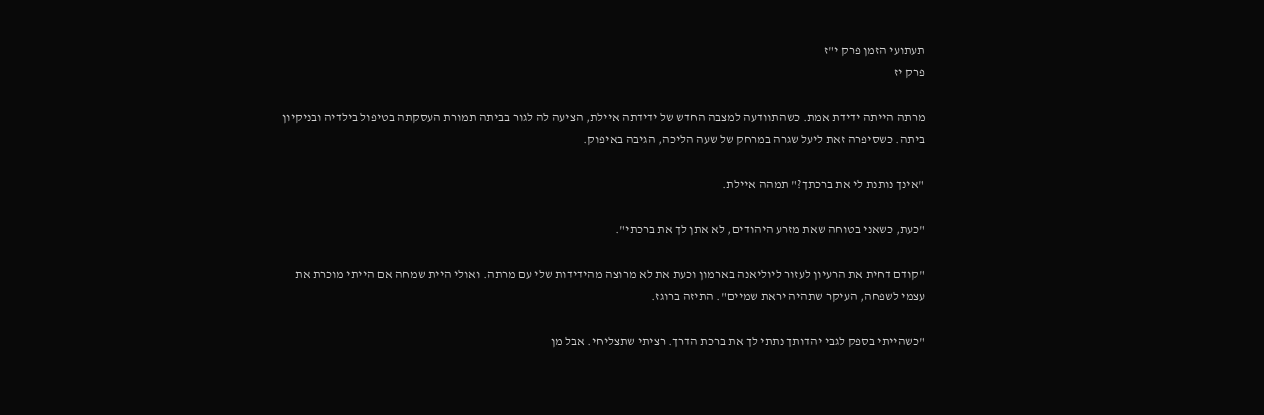תעתועי הזמן פרק י"ז
פרק יז

מרתה הייתה ידידת אמת. כשהתוודעה למצבה החדש של ידידתה איילת, הציעה לה לגור בביתה תמורת העסקתה בטיפול בילדיה ובניקיון ביתה. כשסיפרה זאת ליעל שגרה במרחק של שעה הליכה, הגיבה באיפוק.

"אינך נותנת לי את ברכתך?" תמהה איילת.

"כעת, כשאני בטוחה שאת מזרע היהודים, לא אתן לך את ברכתי".

"קודם דחית את הרעיון לעזור ליוליאנה בארמון וכעת את לא מרוצה מהידידות שלי עם מרתה. ואולי היית שמחה אם הייתי מוכרת את עצמי לשפחה, העיקר שתהיה יראת שמיים". התיזה ברוגז.

"כשהייתי בספק לגבי יהדותך נתתי לך את ברכת הדרך. רציתי שתצליחי. אבל מן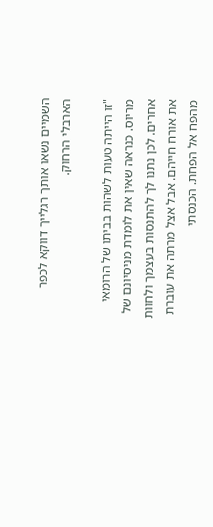השמיים נשאו אותך רגלייך דווקא לכפר הארבלי הרחוק.

"זו הייתה טעות לשהות בביתו של הרומאי מריוס. כנראה שאין את לומדת מניסיונם של אחרים. לכן נתנו לך להתנסות בעצמך ולחוות את אורח חייהם. אבל אצל מרתה את עוברת מהפח אל הפחת. הכנסתי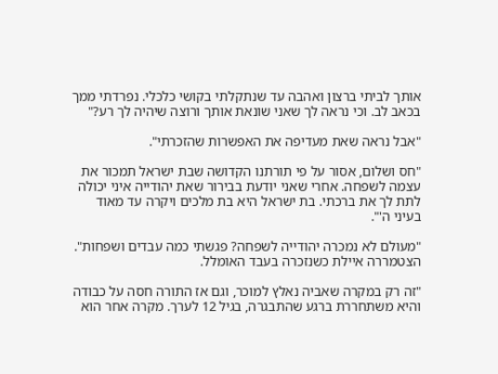אותך לביתי ברצון ואהבה עד שנתקלתי בקושי כלכלי. נפרדתי ממך בכאב לב. וכי נראה לך שאני שונאת אותך ורוצה שיהיה לך רע?"

"אבל נראה שאת מעדיפה את האפשרות שהזכרתי".

"חס ושלום, אסור על פי תורתנו הקדושה שבת ישראל תמכור את עצמה לשפחה. אחרי שאני יודעת בבירור שאת יהודייה איני יכולה לתת לך את ברכתי. בת ישראל היא בת מלכים ויקרה עד מאוד בעיני ה'".

"מעולם לא נמכרה יהודייה לשפחה? פגשתי כמה עבדים ושפחות". הצטמררה איילת כשנזכרה בעבד האומלל.

"זה רק במקרה שאביה נאלץ למוכר, וגם אז התורה חסה על כבודה והיא משתחררת ברגע שהתבגרה, בגיל 12 לערך. מקרה אחר הוא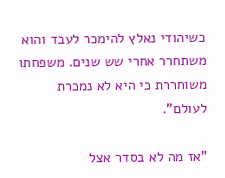כשיהודי נאלץ להימכר לעבד והוא משתחרר אחרי שש שנים. משפחתו משוחררת כי היא לא נמכרת לעולם".

"אז מה לא בסדר אצל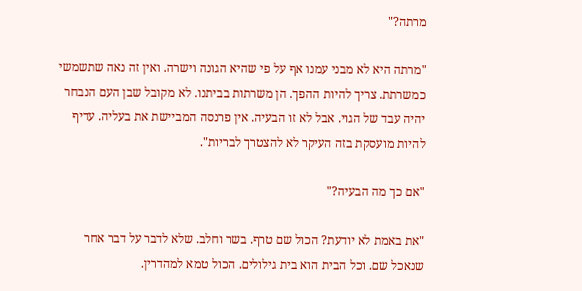מרתה?"

"מרתה היא לא מבני עמנו אף על פי שהיא הגונה וישרה. ואין זה נאה שתשמשי כמשרתת. צריך להיות ההפך. הן משרתות בביתנו. לא מקובל שבן העם הנבחר יהיה עבד של הגוי. אבל לא זו הבעיה. אין פרנסה המביישת את בעליה. עדיף להיות מועסקת בזה העיקר לא להצטרך לבריות".

"אם כך מה הבעיה?"

"את באמת לא יודעת? הכול שם טרף. בשר וחלב. שלא לדבר על דבר אחר שנאכל שם. וכל הבית הוא בית גילולים. הכול טמא למהדרין.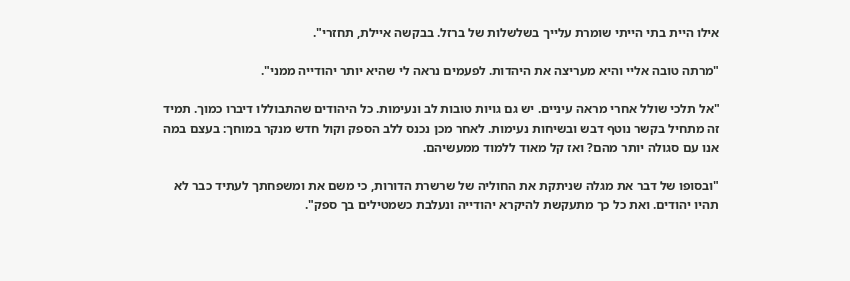אילו היית בתי הייתי שומרת עלייך בשלשלות של ברזל. בבקשה איילת, תחזרי".

"מרתה טובה אליי והיא מעריצה את היהדות. לפעמים נראה לי שהיא יותר יהודייה ממני".

"אל תלכי שולל אחרי מראה עיניים. יש גם גויות טובות לב ונעימות. כל היהודים שהתבוללו דיברו כמוך. תמיד זה מתחיל בקשר נוטף דבש ובשיחות נעימות. לאחר מכן נכנס ללב הספק וקול חדש מנקר במוחך: בעצם במה אנו עם סגולה יותר מהם? ואז קל מאוד ללמוד ממעשיהם.

"ובסופו של דבר את מגלה שניתקת את החוליה של שרשרת הדורות, כי משם את ומשפחתך לעתיד כבר לא תהיו יהודים. ואת כל כך מתעקשת להיקרא יהודייה ונעלבת כשמטילים בך ספק".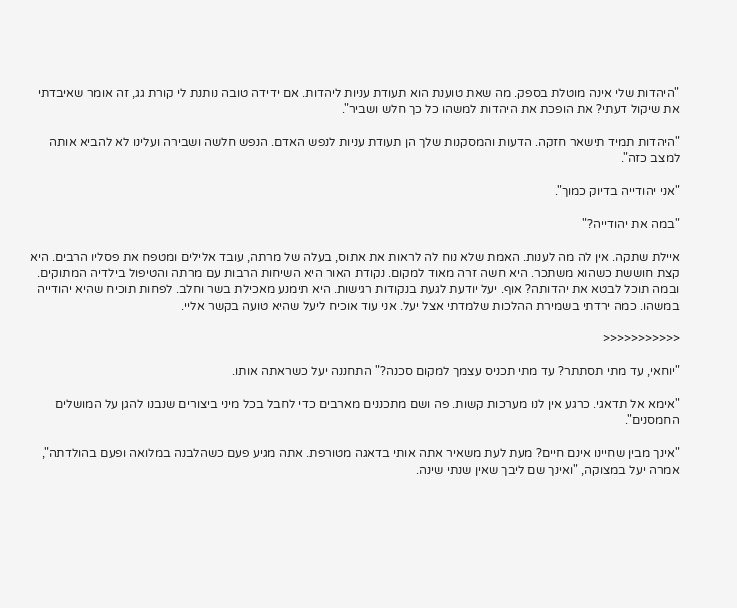"היהדות שלי אינה מוטלת בספק. מה שאת טוענת הוא תעודת עניות ליהדות. אם ידידה טובה נותנת לי קורת גג, זה אומר שאיבדתי את שיקול דעתי? את הופכת את היהדות למשהו כל כך חלש ושביר".

"היהדות תמיד תישאר חזקה. הדעות והמסקנות שלך הן תעודת עניות לנפש האדם. הנפש חלשה ושבירה ועלינו לא להביא אותה למצב כזה".

"אני יהודייה בדיוק כמוך".

"במה את יהודייה?"

איילת שתקה. אין לה מה לענות. האמת שלא נוח לה לראות את אתוס, בעלה של מרתה, עובד אלילים ומטפח את פסליו הרבים. היא קצת חוששת כשהוא משתכר. היא חשה זרה מאוד למקום. נקודת האור היא השיחות הרבות עם מרתה והטיפול בילדיה המתוקים. ובמה תוכל לבטא את יהדותה? אוף. יעל יודעת לגעת בנקודות רגישות. היא תימנע מאכילת בשר וחלב. לפחות תוכיח שהיא יהודייה במשהו. כמה ירדתי בשמירת ההלכות שלמדתי אצל יעל. אני עוד אוכיח ליעל שהיא טועה בקשר אליי.

<<<<<<<<<<<

"יוחאי, עד מתי תסתתר? עד מתי תכניס עצמך למקום סכנה?" התחננה יעל כשראתה אותו.

"אימא אל תדאגי. כרגע אין לנו מערכות קשות. פה ושם מתכננים מארבים כדי לחבל בכל מיני ביצורים שנבנו להגן על המושלים החמסנים".

"אינך מבין שחיינו אינם חיים? מעת לעת משאיר אתה אותי בדאגה מטורפת. אתה מגיע פעם כשהלבנה במלואה ופעם בהולדתה", אמרה יעל במצוקה, "ואינך שם ליבך שאין שנתי שינה.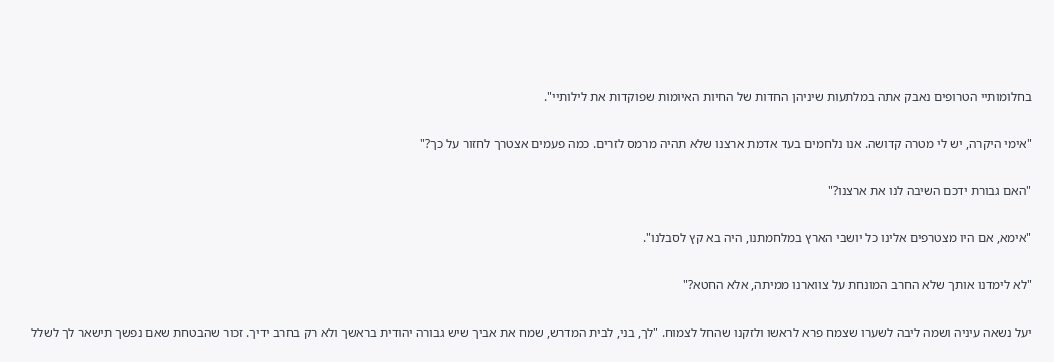בחלומותיי הטרופים נאבק אתה במלתעות שיניהן החדות של החיות האיומות שפוקדות את לילותיי".

"אימי היקרה, יש לי מטרה קדושה. אנו נלחמים בעד אדמת ארצנו שלא תהיה מרמס לזרים. כמה פעמים אצטרך לחזור על כך?"

"האם גבורת ידכם השיבה לנו את ארצנו?"

"אימא, אם היו מצטרפים אלינו כל יושבי הארץ במלחמתנו, היה בא קץ לסבלנו".

"לא לימדנו אותך שלא החרב המונחת על צווארנו ממיתה, אלא החטא?"

יעל נשאה עיניה ושמה ליבה לשערו שצמח פרא לראשו ולזקנו שהחל לצמוח. "לך, בני, לבית המדרש, שמח את אביך שיש גבורה יהודית בראשך ולא רק בחרב ידיך. זכור שהבטחת שאם נפשך תישאר לך לשלל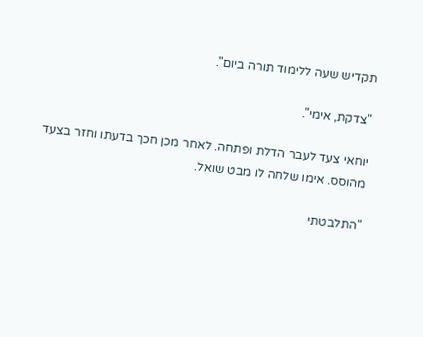תקדיש שעה ללימוד תורה ביום".

"צדקת, אימי".

יוחאי צעד לעבר הדלת ופתחה. לאחר מכן חכך בדעתו וחזר בצעד מהוסס. אימו שלחה לו מבט שואל.

"התלבטתי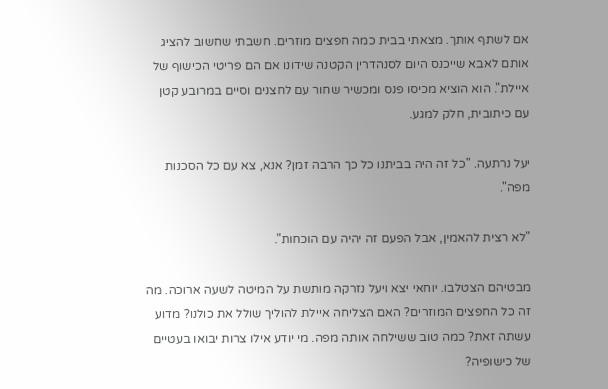אם לשתף אותך. מצאתי בבית כמה חפצים מוזרים. חשבתי שחשוב להציג אותם לאבא שייכנס היום לסנהדרין הקטנה שידונו אם הם פריטי הכישוף של איילת". הוא הוציא מכיסו פנס ומכשיר שחור עם לחצנים וסיים במרובע קטן עם כיתובית, חלק למגע.

יעל נרתעה. "כל זה היה בביתנו כל כך הרבה זמן? אנא, צא עם כל הסכנות מפה".

"לא רצית להאמין, אבל הפעם זה יהיה עם הוכחות".

מבטיהם הצטלבו. יוחאי יצא ויעל נזרקה מותשת על המיטה לשעה ארוכה. מה זה כל החפצים המוזרים? האם הצליחה איילת להוליך שולל את כולנו? מדוע עשתה זאת? כמה טוב ששילחה אותה מפה. מי יודע אילו צרות יבואו בעטיים של כישופיה?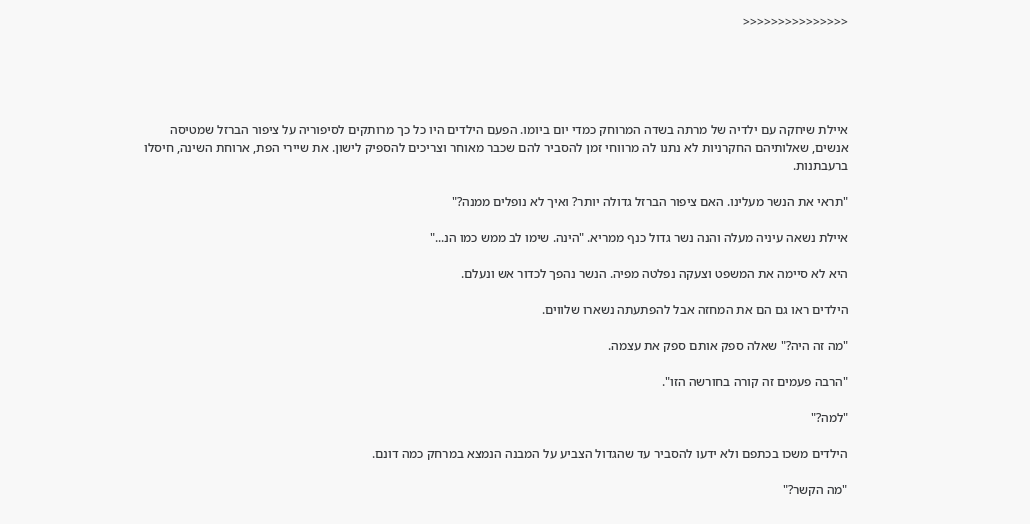<<<<<<<<<<<<<<<





איילת שיחקה עם ילדיה של מרתה בשדה המרוחק כמדי יום ביומו. הפעם הילדים היו כל כך מרותקים לסיפוריה על ציפור הברזל שמטיסה אנשים, שאלותיהם החקרניות לא נתנו לה מרווחי זמן להסביר להם שכבר מאוחר וצריכים להספיק לישון. את שיירי הפת, ארוחת השינה, חיסלו ברעבתנות.

"תראי את הנשר מעלינו. האם ציפור הברזל גדולה יותר? ואיך לא נופלים ממנה?"

איילת נשאה עיניה מעלה והנה נשר גדול כנף ממריא. "הינה. שימו לב ממש כמו הנ..."

היא לא סיימה את המשפט וצעקה נפלטה מפיה. הנשר נהפך לכדור אש ונעלם.

הילדים ראו גם הם את המחזה אבל להפתעתה נשארו שלווים.

"מה זה היה?" שאלה ספק אותם ספק את עצמה.

"הרבה פעמים זה קורה בחורשה הזו".

"למה?"

הילדים משכו בכתפם ולא ידעו להסביר עד שהגדול הצביע על המבנה הנמצא במרחק כמה דונם.

"מה הקשר?"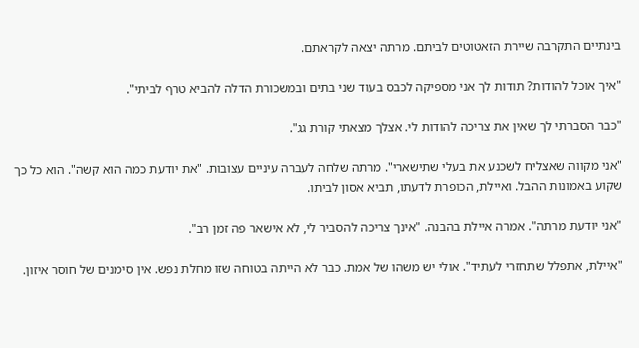בינתיים התקרבה שיירת הזאטוטים לביתם. מרתה יצאה לקראתם.

"איך אוכל להודות? תודות לך אני מספיקה לכבס בעוד שני בתים ובמשכורת הדלה להביא טרף לביתי".

"כבר הסברתי לך שאין את צריכה להודות לי. אצלך מצאתי קורת גג".

"אני מקווה שאצליח לשכנע את בעלי שתישארי". מרתה שלחה לעברה עיניים עצובות. "את יודעת כמה הוא קשה". הוא כל כך שקוע באמונות ההבל. ואיילת, הכופרת לדעתו, תביא אסון לביתו.

"אני יודעת מרתה". אמרה איילת בהבנה. "אינך צריכה להסביר לי, לא אישאר פה זמן רב".

"איילת, אתפלל שתחזרי לעתיד". אולי יש משהו של אמת. כבר לא הייתה בטוחה שזו מחלת נפש. אין סימנים של חוסר איזון.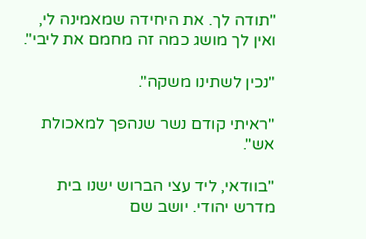"תודה לך. את היחידה שמאמינה לי, ואין לך מושג כמה זה מחמם את ליבי".

"נכין לשתינו משקה".

"ראיתי קודם נשר שנהפך למאכולת אש".

"בוודאי, ליד עצי הברוש ישנו בית מדרש יהודי. יושב שם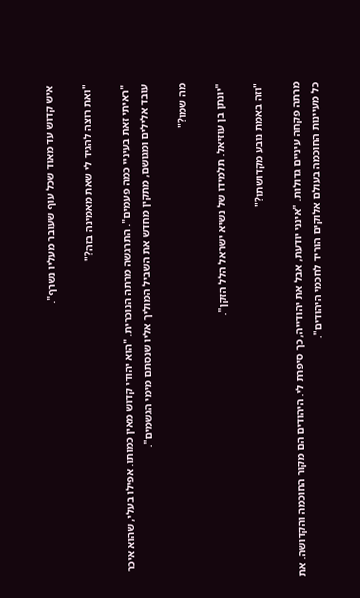איש קדוש עד מאוד שכל עוף שעובר מעליו נשרף".

"ואת רוצה להגיד לי שאת מאמינה בזה?"

"ראיתי זאת בעיניי כמה פעמים". התרגשה מרתה הנוכרית. "הוא יהודי קדוש מאין כמותו. אפילו בעלי, שהוא איכר עובד אלילים ומגושם, מתקין מחדש את השביל המוליך אליו שנסתם מימי הגשמים".

מה שמו?"

"יונתן בן עוזיאל. תלמידו של נשיא ישראל הלל הזקן".

"וזה באמת נובע מקדושתו?"

מרתה פקחה עיניים גדולות. "אינני יודעת, אבל את יהודייה, כך סיפרת לי. היהודים הם מקור החוכמה והקדושה. את כל מעיינות החוכמה בעולם אלוקים הוריד לחכמי היהודים".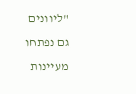"ליוונים גם נפתחו מעיינות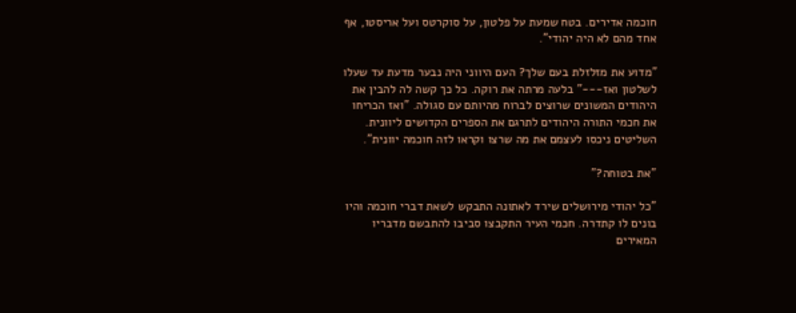חוכמה אדירים. בטח שמעת על פלטון, על סוקרטס ועל אריסטו, אף אחד מהם לא היה יהודי".

"מדוע את מזלזלת בעם שלך? העם היווני היה נבער מדעת עד שעלו לשלטון ואז---" בלעה מרתה את רוקה. כל כך קשה לה להבין את היהודים המשונים שרוצים לברוח מהיותם עם סגולה. "ואז הכריחו את חכמי התורה היהודים לתרגם את הספרים הקדושים ליוונית. השליטים ניכסו לעצמם את מה שרצו וקראו לזה חוכמה יוונית".

"את בטוחה?"

"כל יהודי מירושלים שירד לאתונה התבקש לשאת דברי חוכמה והיו בונים לו קתדרה. חכמי העיר התקבצו סביבו להתבשם מדבריו המאירים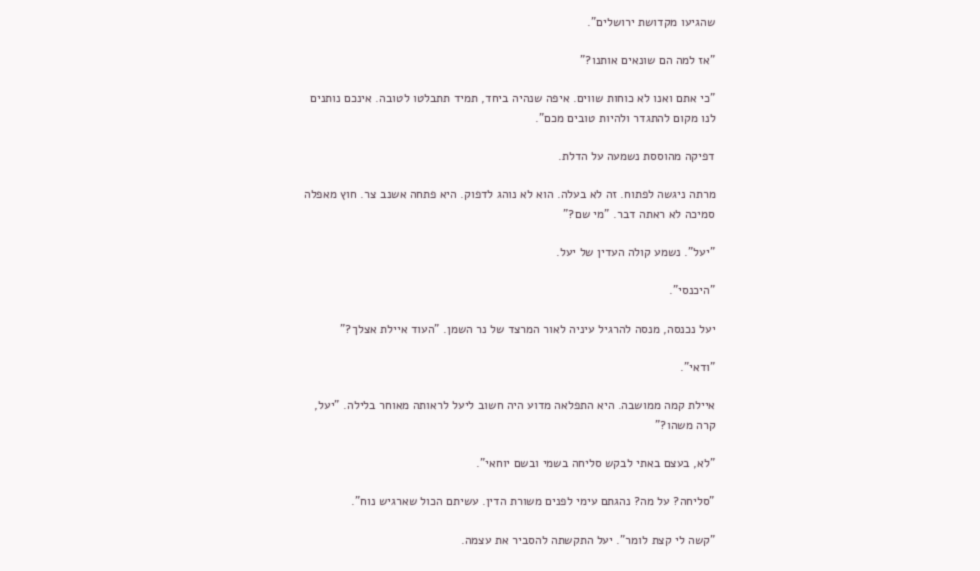שהגיעו מקדושת ירושלים".

"אז למה הם שונאים אותנו?"

"כי אתם ואנו לא כוחות שווים. איפה שנהיה ביחד, תמיד תתבלטו לטובה. אינכם נותנים לנו מקום להתגדר ולהיות טובים מכם".

דפיקה מהוססת נשמעה על הדלת.

מרתה ניגשה לפתוח. זה לא בעלה. הוא לא נוהג לדפוק. היא פתחה אשנב צר. חוץ מאפלה סמיכה לא ראתה דבר. "מי שם?"

"יעל". נשמע קולה העדין של יעל.

"היכנסי".

יעל נכנסה, מנסה להרגיל עיניה לאור המרצד של נר השמן. "העוד איילת אצלך?"

"ודאי".

איילת קמה ממושבה. היא התפלאה מדוע היה חשוב ליעל לראותה מאוחר בלילה. "יעל, קרה משהו?"

"לא, בעצם באתי לבקש סליחה בשמי ובשם יוחאי".

"סליחה? על מה? נהגתם עימי לפנים משורת הדין. עשיתם הכול שארגיש נוח".

"קשה לי קצת לומר". יעל התקשתה להסביר את עצמה.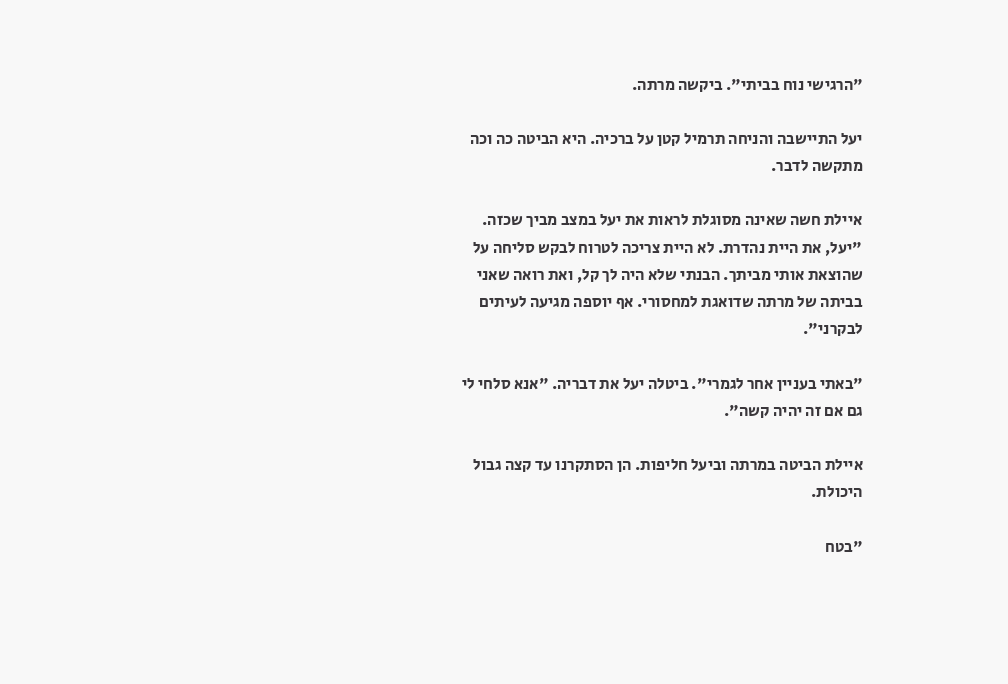"הרגישי נוח בביתי". ביקשה מרתה.

יעל התיישבה והניחה תרמיל קטן על ברכיה. היא הביטה כה וכה מתקשה לדבר.

איילת חשה שאינה מסוגלת לראות את יעל במצב מביך שכזה. "יעל, את היית נהדרת. לא היית צריכה לטרוח לבקש סליחה על שהוצאת אותי מביתך. הבנתי שלא היה לך קל, ואת רואה שאני בביתה של מרתה שדואגת למחסורי. אף יוספה מגיעה לעיתים לבקרני".

"באתי בעניין אחר לגמרי". ביטלה יעל את דבריה. "אנא סלחי לי גם אם זה יהיה קשה".

איילת הביטה במרתה וביעל חליפות. הן הסתקרנו עד קצה גבול היכולת.

"בטח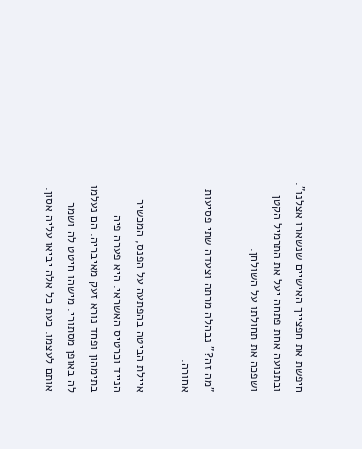חיפשת את חפצייך האישיים שנשארו אצלנו". ובתנועה אחת פתחה יעל את התרמיל הקטן ושפכה את תחולתו על השולחן.

"מה זה?" נבהלה מרתה וצעדה שתי פסיעות אחורה.

איילת הביטה בהפתעה על הפנס, המכשיר הנייד וכרטיס האשראי. היא פערה פיה בתימהון ופחד נורא זעק מאיבריה. הם נעלמו לה באופן מסתורי. מישהו חיטט לה ושמר אותם לעצמו. כעת כל אלה יביאו עליה אסון.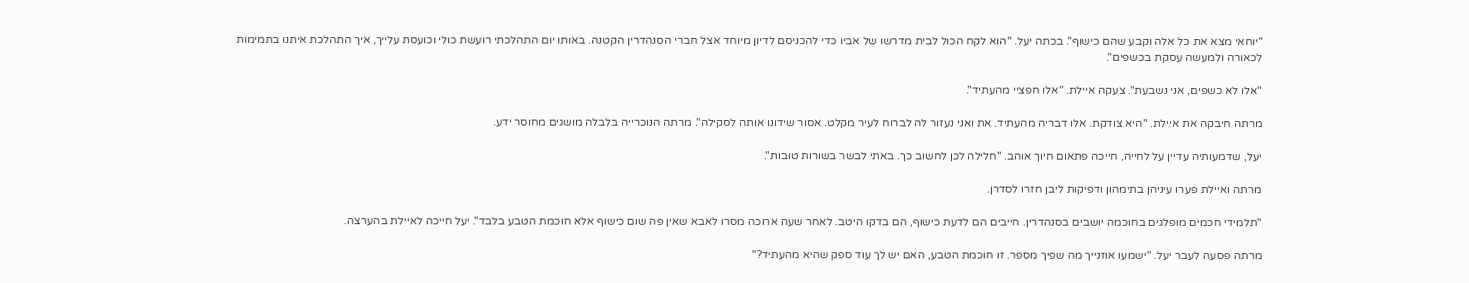"יוחאי מצא את כל אלה וקבע שהם כישוף". בכתה יעל. "הוא לקח הכול לבית מדרשו של אביו כדי להכניסם לדיון מיוחד אצל חברי הסנהדרין הקטנה. באותו יום התהלכתי רועשת כולי וכועסת עלייך, איך התהלכת איתנו בתמימות לכאורה ולמעשה עסקת בכשפים".

"אלו לא כשפים, אני נשבעת". צעקה איילת. "אלו חפציי מהעתיד".

מרתה חיבקה את איילת. "היא צודקת. אלו דבריה מהעתיד. את ואני נעזור לה לברוח לעיר מקלט. אסור שידונו אותה לסקילה". מרתה הנוכרייה בלבלה מושגים מחוסר ידע.

יעל, שדמעותיה עדיין על לחייה, חייכה פתאום חיוך אוהב. "חלילה לכן לחשוב כך. באתי לבשר בשורות טובות".

מרתה ואיילת פערו עיניהן בתימהון ודפיקות ליבן חזרו לסדרן.

"תלמידי חכמים מופלגים בחוכמה יושבים בסנהדרין. חייבים הם לדעת כישוף, הם בדקו היטב. לאחר שעה ארוכה מסרו לאבא שאין פה שום כישוף אלא חוכמת הטבע בלבד". יעל חייכה לאיילת בהערצה.

מרתה פסעה לעבר יעל. "ישמעו אוזנייך מה שפיך מספר. זו חוכמת הטבע, האם יש לך עוד ספק שהיא מהעתיד?"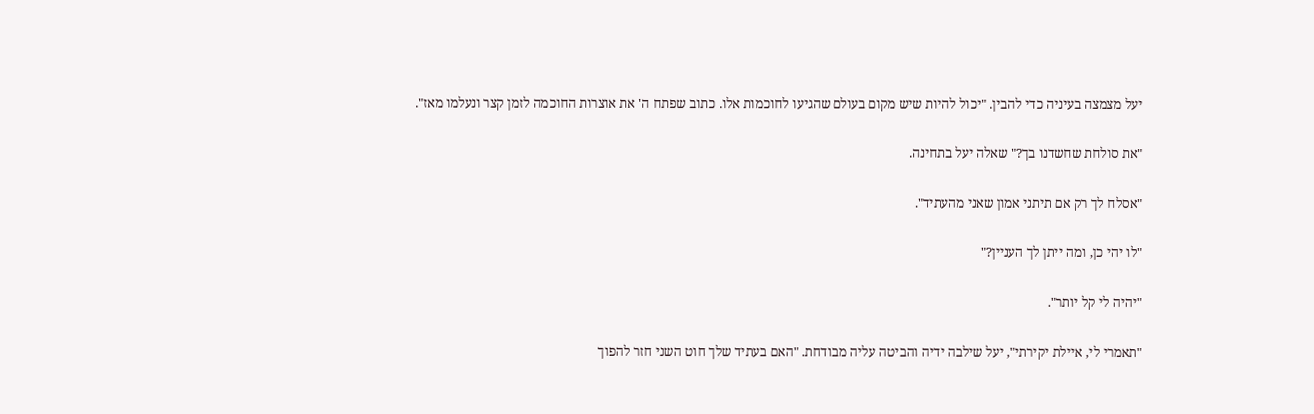יעל מצמצה בעיניה כדי להבין. "יכול להיות שיש מקום בעולם שהגיעו לחוכמות אלו. כתוב שפתח ה' את אוצרות החוכמה לזמן קצר ונעלמו מאז".

"את סולחת שחשדנו בך?" שאלה יעל בתחינה.

"אסלח לך רק אם תיתני אמון שאני מהעתיד".

"לו יהי כן, ומה ייתן לך העניין?"

"יהיה לי קל יותר".

"תאמרי לי, איילת יקירתי", יעל שילבה ידיה והביטה עליה מבודחת. "האם בעתיד שלך חוט השני חזר להפוך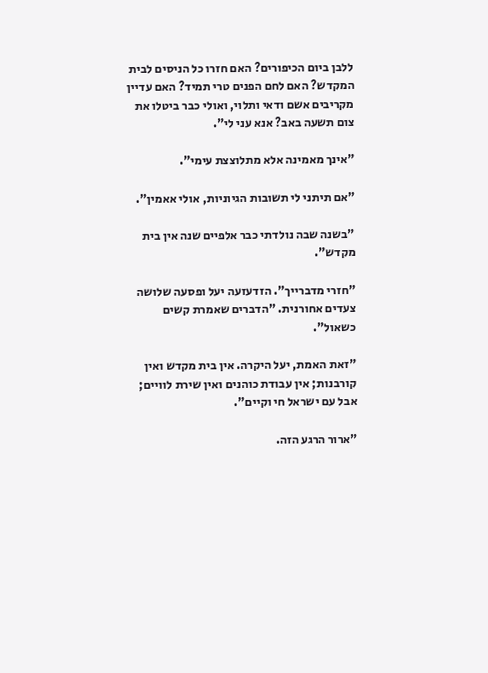ללבן ביום הכיפורים? האם חזרו כל הניסים לבית המקדש? האם לחם הפנים טרי תמיד? האם עדיין מקריבים אשם ודאי ותלוי, ואולי כבר ביטלו את צום תשעה באב? אנא עני לי".

"אינך מאמינה אלא מתלוצצת עימי".

"אם תיתני לי תשובות הגיוניות, אולי אאמין".

"בשנה שבה נולדתי כבר אלפיים שנה אין בית מקדש".

"חזרי מדברייך". הזדעזעה יעל ופסעה שלושה צעדים אחורנית. "הדברים שאמרת קשים כשאול".

"זאת האמת, יעל היקרה. אין בית מקדש ואין קורבנות; אין עבודת כוהנים ואין שירת לוויים; אבל עם ישראל חי וקיים".

"ארור הרגע הזה.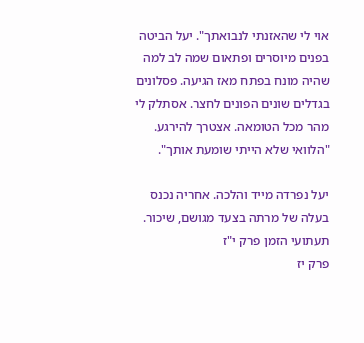אוי לי שהאזנתי לנבואתך". יעל הביטה בפנים מיוסרים ופתאום שמה לב למה שהיה מונח בפתח מאז הגיעה. פסלונים בגדלים שונים הפונים לחצר. אסתלק לי מהר מכל הטומאה. אצטרך להירגע. "הלוואי שלא הייתי שומעת אותך".

יעל נפרדה מייד והלכה. אחריה נכנס בעלה של מרתה בצעד מגושם, שיכור.
תעתועי הזמן פרק י"ז
פרק יז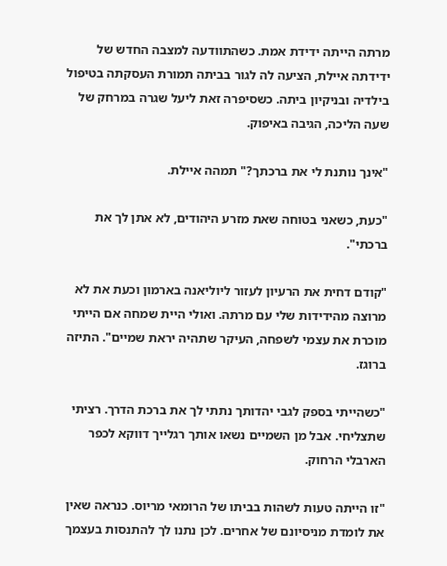מרתה הייתה ידידת אמת. כשהתוודעה למצבה החדש של ידידתה איילת, הציעה לה לגור בביתה תמורת העסקתה בטיפול בילדיה ובניקיון ביתה. כשסיפרה זאת ליעל שגרה במרחק של שעה הליכה, הגיבה באיפוק.

"אינך נותנת לי את ברכתך?" תמהה איילת.

"כעת, כשאני בטוחה שאת מזרע היהודים, לא אתן לך את ברכתי".

"קודם דחית את הרעיון לעזור ליוליאנה בארמון וכעת את לא מרוצה מהידידות שלי עם מרתה. ואולי היית שמחה אם הייתי מוכרת את עצמי לשפחה, העיקר שתהיה יראת שמיים". התיזה ברוגז.

"כשהייתי בספק לגבי יהדותך נתתי לך את ברכת הדרך. רציתי שתצליחי. אבל מן השמיים נשאו אותך רגלייך דווקא לכפר הארבלי הרחוק.

"זו הייתה טעות לשהות בביתו של הרומאי מריוס. כנראה שאין את לומדת מניסיונם של אחרים. לכן נתנו לך להתנסות בעצמך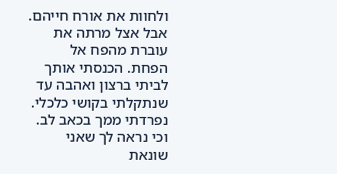ולחוות את אורח חייהם. אבל אצל מרתה את עוברת מהפח אל הפחת. הכנסתי אותך לביתי ברצון ואהבה עד שנתקלתי בקושי כלכלי. נפרדתי ממך בכאב לב. וכי נראה לך שאני שונאת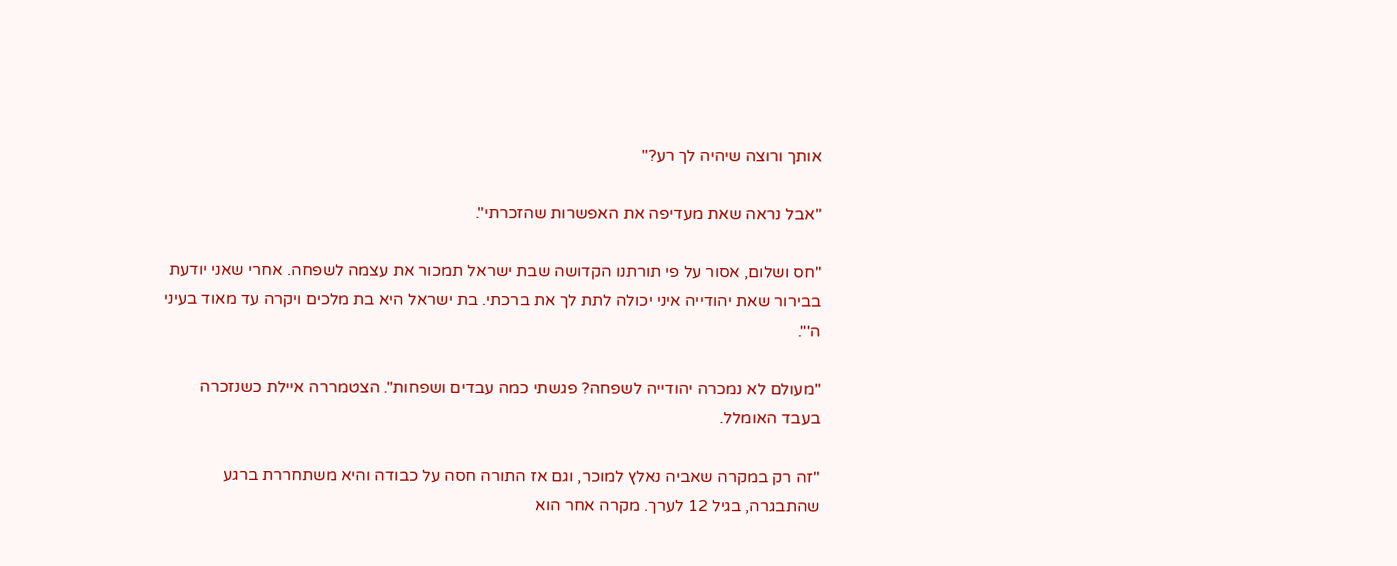אותך ורוצה שיהיה לך רע?"

"אבל נראה שאת מעדיפה את האפשרות שהזכרתי".

"חס ושלום, אסור על פי תורתנו הקדושה שבת ישראל תמכור את עצמה לשפחה. אחרי שאני יודעת בבירור שאת יהודייה איני יכולה לתת לך את ברכתי. בת ישראל היא בת מלכים ויקרה עד מאוד בעיני ה'".

"מעולם לא נמכרה יהודייה לשפחה? פגשתי כמה עבדים ושפחות". הצטמררה איילת כשנזכרה בעבד האומלל.

"זה רק במקרה שאביה נאלץ למוכר, וגם אז התורה חסה על כבודה והיא משתחררת ברגע שהתבגרה, בגיל 12 לערך. מקרה אחר הוא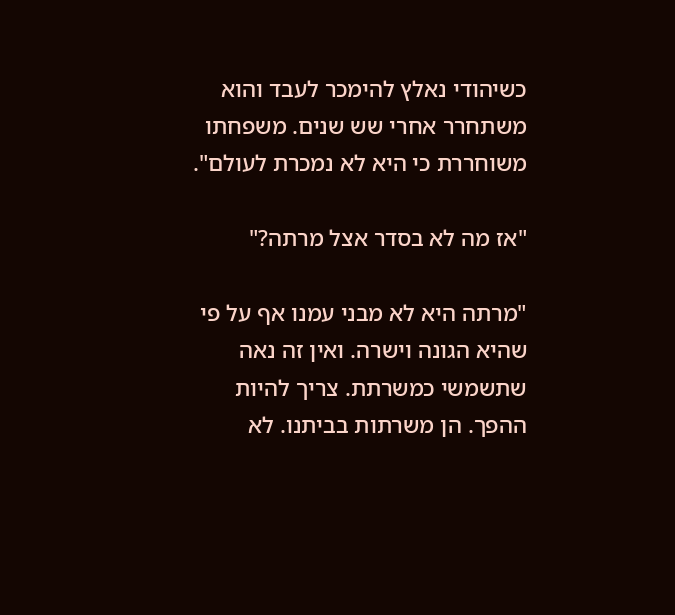כשיהודי נאלץ להימכר לעבד והוא משתחרר אחרי שש שנים. משפחתו משוחררת כי היא לא נמכרת לעולם".

"אז מה לא בסדר אצל מרתה?"

"מרתה היא לא מבני עמנו אף על פי שהיא הגונה וישרה. ואין זה נאה שתשמשי כמשרתת. צריך להיות ההפך. הן משרתות בביתנו. לא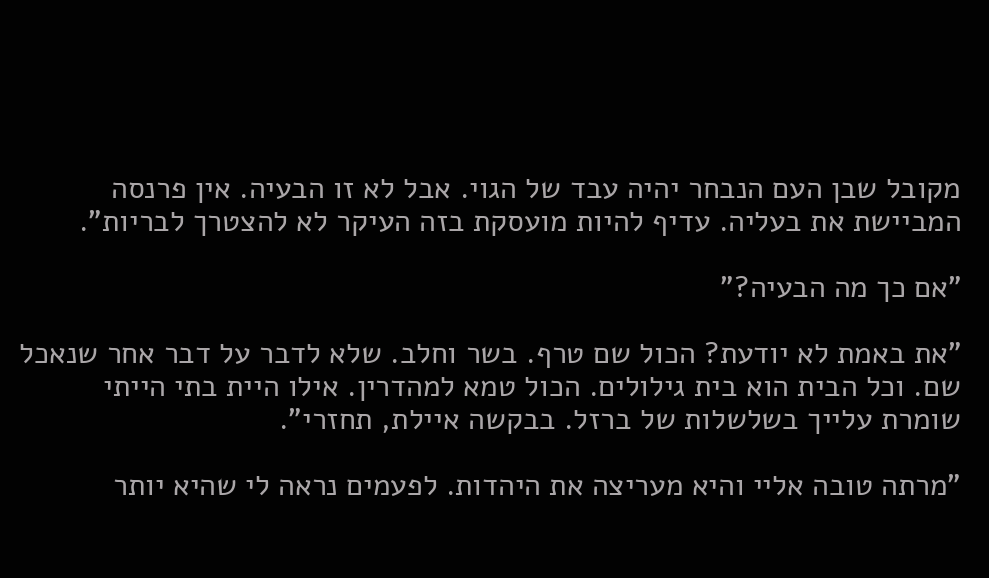מקובל שבן העם הנבחר יהיה עבד של הגוי. אבל לא זו הבעיה. אין פרנסה המביישת את בעליה. עדיף להיות מועסקת בזה העיקר לא להצטרך לבריות".

"אם כך מה הבעיה?"

"את באמת לא יודעת? הכול שם טרף. בשר וחלב. שלא לדבר על דבר אחר שנאכל שם. וכל הבית הוא בית גילולים. הכול טמא למהדרין. אילו היית בתי הייתי שומרת עלייך בשלשלות של ברזל. בבקשה איילת, תחזרי".

"מרתה טובה אליי והיא מעריצה את היהדות. לפעמים נראה לי שהיא יותר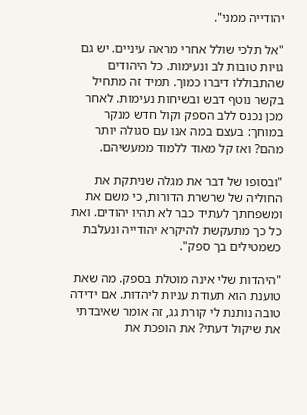יהודייה ממני".

"אל תלכי שולל אחרי מראה עיניים. יש גם גויות טובות לב ונעימות. כל היהודים שהתבוללו דיברו כמוך. תמיד זה מתחיל בקשר נוטף דבש ובשיחות נעימות. לאחר מכן נכנס ללב הספק וקול חדש מנקר במוחך: בעצם במה אנו עם סגולה יותר מהם? ואז קל מאוד ללמוד ממעשיהם.

"ובסופו של דבר את מגלה שניתקת את החוליה של שרשרת הדורות, כי משם את ומשפחתך לעתיד כבר לא תהיו יהודים. ואת כל כך מתעקשת להיקרא יהודייה ונעלבת כשמטילים בך ספק".

"היהדות שלי אינה מוטלת בספק. מה שאת טוענת הוא תעודת עניות ליהדות. אם ידידה טובה נותנת לי קורת גג, זה אומר שאיבדתי את שיקול דעתי? את הופכת את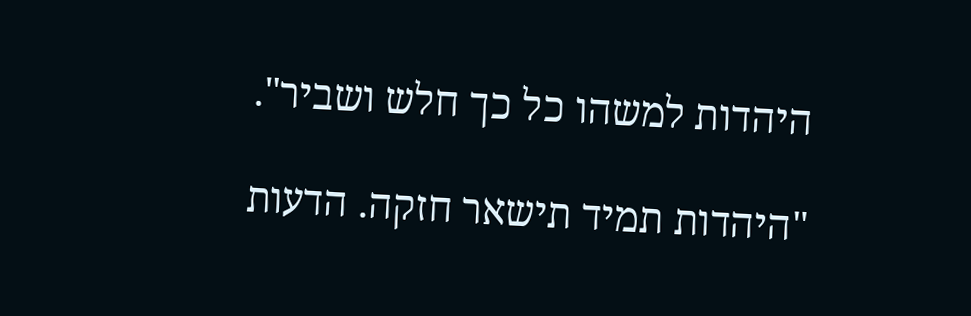היהדות למשהו כל כך חלש ושביר".

"היהדות תמיד תישאר חזקה. הדעות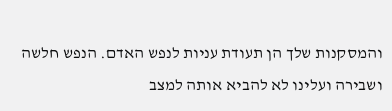והמסקנות שלך הן תעודת עניות לנפש האדם. הנפש חלשה ושבירה ועלינו לא להביא אותה למצב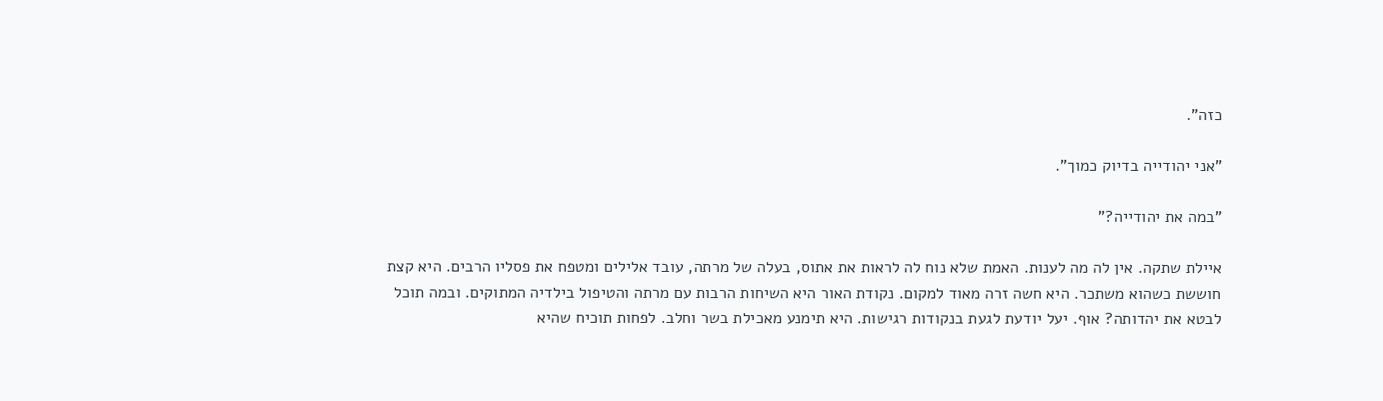כזה".

"אני יהודייה בדיוק כמוך".

"במה את יהודייה?"

איילת שתקה. אין לה מה לענות. האמת שלא נוח לה לראות את אתוס, בעלה של מרתה, עובד אלילים ומטפח את פסליו הרבים. היא קצת חוששת כשהוא משתכר. היא חשה זרה מאוד למקום. נקודת האור היא השיחות הרבות עם מרתה והטיפול בילדיה המתוקים. ובמה תוכל לבטא את יהדותה? אוף. יעל יודעת לגעת בנקודות רגישות. היא תימנע מאכילת בשר וחלב. לפחות תוכיח שהיא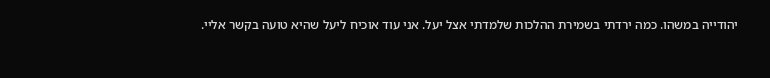יהודייה במשהו. כמה ירדתי בשמירת ההלכות שלמדתי אצל יעל. אני עוד אוכיח ליעל שהיא טועה בקשר אליי.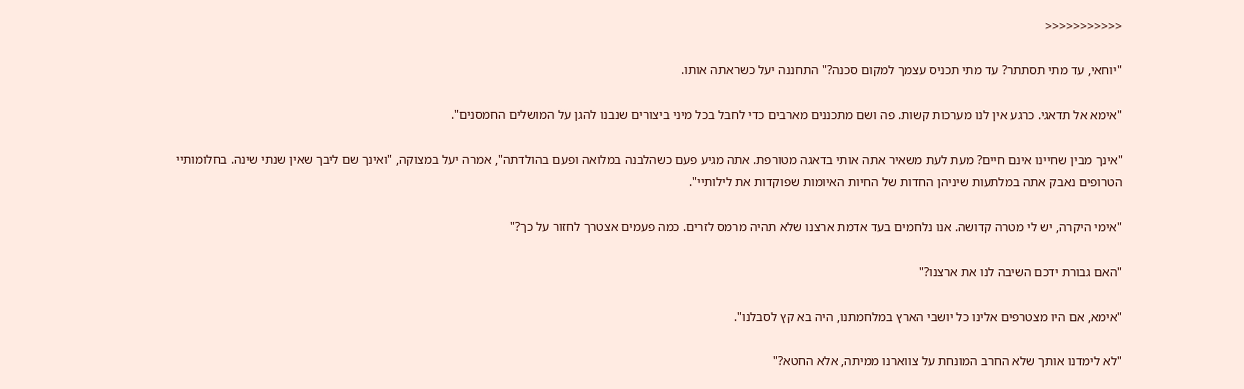<<<<<<<<<<<

"יוחאי, עד מתי תסתתר? עד מתי תכניס עצמך למקום סכנה?" התחננה יעל כשראתה אותו.

"אימא אל תדאגי. כרגע אין לנו מערכות קשות. פה ושם מתכננים מארבים כדי לחבל בכל מיני ביצורים שנבנו להגן על המושלים החמסנים".

"אינך מבין שחיינו אינם חיים? מעת לעת משאיר אתה אותי בדאגה מטורפת. אתה מגיע פעם כשהלבנה במלואה ופעם בהולדתה", אמרה יעל במצוקה, "ואינך שם ליבך שאין שנתי שינה. בחלומותיי הטרופים נאבק אתה במלתעות שיניהן החדות של החיות האיומות שפוקדות את לילותיי".

"אימי היקרה, יש לי מטרה קדושה. אנו נלחמים בעד אדמת ארצנו שלא תהיה מרמס לזרים. כמה פעמים אצטרך לחזור על כך?"

"האם גבורת ידכם השיבה לנו את ארצנו?"

"אימא, אם היו מצטרפים אלינו כל יושבי הארץ במלחמתנו, היה בא קץ לסבלנו".

"לא לימדנו אותך שלא החרב המונחת על צווארנו ממיתה, אלא החטא?"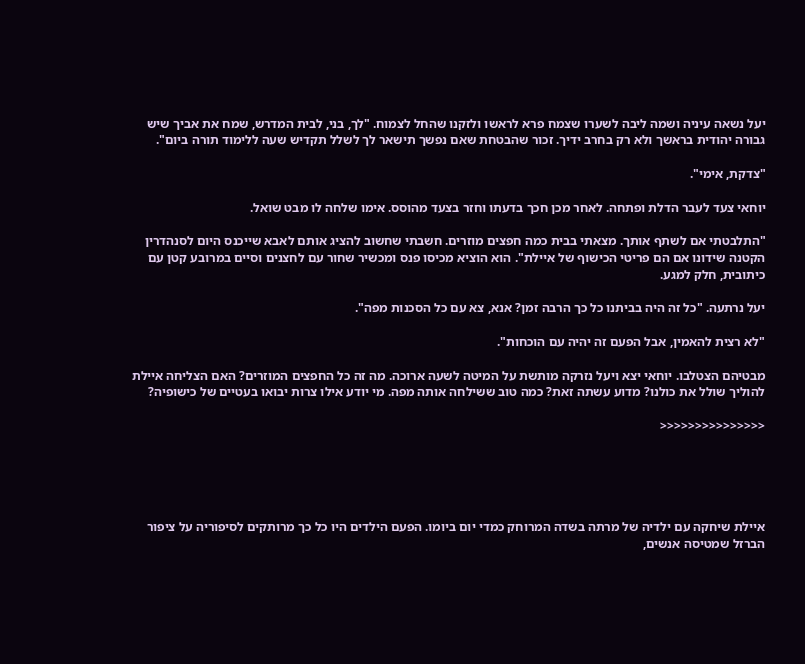יעל נשאה עיניה ושמה ליבה לשערו שצמח פרא לראשו ולזקנו שהחל לצמוח. "לך, בני, לבית המדרש, שמח את אביך שיש גבורה יהודית בראשך ולא רק בחרב ידיך. זכור שהבטחת שאם נפשך תישאר לך לשלל תקדיש שעה ללימוד תורה ביום".

"צדקת, אימי".

יוחאי צעד לעבר הדלת ופתחה. לאחר מכן חכך בדעתו וחזר בצעד מהוסס. אימו שלחה לו מבט שואל.

"התלבטתי אם לשתף אותך. מצאתי בבית כמה חפצים מוזרים. חשבתי שחשוב להציג אותם לאבא שייכנס היום לסנהדרין הקטנה שידונו אם הם פריטי הכישוף של איילת". הוא הוציא מכיסו פנס ומכשיר שחור עם לחצנים וסיים במרובע קטן עם כיתובית, חלק למגע.

יעל נרתעה. "כל זה היה בביתנו כל כך הרבה זמן? אנא, צא עם כל הסכנות מפה".

"לא רצית להאמין, אבל הפעם זה יהיה עם הוכחות".

מבטיהם הצטלבו. יוחאי יצא ויעל נזרקה מותשת על המיטה לשעה ארוכה. מה זה כל החפצים המוזרים? האם הצליחה איילת להוליך שולל את כולנו? מדוע עשתה זאת? כמה טוב ששילחה אותה מפה. מי יודע אילו צרות יבואו בעטיים של כישופיה?

<<<<<<<<<<<<<<<





איילת שיחקה עם ילדיה של מרתה בשדה המרוחק כמדי יום ביומו. הפעם הילדים היו כל כך מרותקים לסיפוריה על ציפור הברזל שמטיסה אנשים,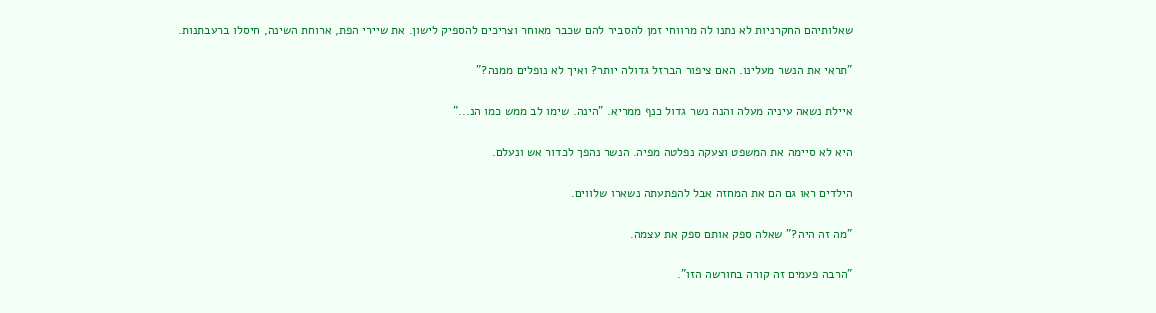שאלותיהם החקרניות לא נתנו לה מרווחי זמן להסביר להם שכבר מאוחר וצריכים להספיק לישון. את שיירי הפת, ארוחת השינה, חיסלו ברעבתנות.

"תראי את הנשר מעלינו. האם ציפור הברזל גדולה יותר? ואיך לא נופלים ממנה?"

איילת נשאה עיניה מעלה והנה נשר גדול כנף ממריא. "הינה. שימו לב ממש כמו הנ..."

היא לא סיימה את המשפט וצעקה נפלטה מפיה. הנשר נהפך לכדור אש ונעלם.

הילדים ראו גם הם את המחזה אבל להפתעתה נשארו שלווים.

"מה זה היה?" שאלה ספק אותם ספק את עצמה.

"הרבה פעמים זה קורה בחורשה הזו".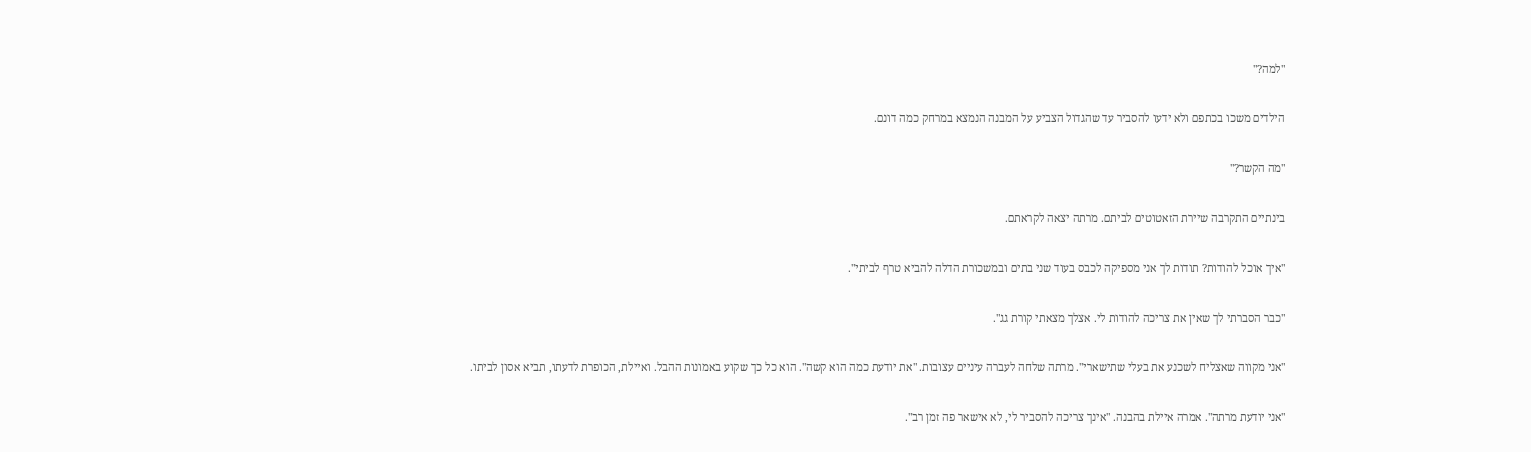"למה?"

הילדים משכו בכתפם ולא ידעו להסביר עד שהגדול הצביע על המבנה הנמצא במרחק כמה דונם.

"מה הקשר?"

בינתיים התקרבה שיירת הזאטוטים לביתם. מרתה יצאה לקראתם.

"איך אוכל להודות? תודות לך אני מספיקה לכבס בעוד שני בתים ובמשכורת הדלה להביא טרף לביתי".

"כבר הסברתי לך שאין את צריכה להודות לי. אצלך מצאתי קורת גג".

"אני מקווה שאצליח לשכנע את בעלי שתישארי". מרתה שלחה לעברה עיניים עצובות. "את יודעת כמה הוא קשה". הוא כל כך שקוע באמונות ההבל. ואיילת, הכופרת לדעתו, תביא אסון לביתו.

"אני יודעת מרתה". אמרה איילת בהבנה. "אינך צריכה להסביר לי, לא אישאר פה זמן רב".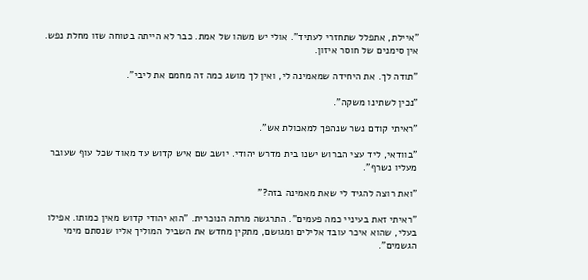"איילת, אתפלל שתחזרי לעתיד". אולי יש משהו של אמת. כבר לא הייתה בטוחה שזו מחלת נפש. אין סימנים של חוסר איזון.

"תודה לך. את היחידה שמאמינה לי, ואין לך מושג כמה זה מחמם את ליבי".

"נכין לשתינו משקה".

"ראיתי קודם נשר שנהפך למאכולת אש".

"בוודאי, ליד עצי הברוש ישנו בית מדרש יהודי. יושב שם איש קדוש עד מאוד שכל עוף שעובר מעליו נשרף".

"ואת רוצה להגיד לי שאת מאמינה בזה?"

"ראיתי זאת בעיניי כמה פעמים". התרגשה מרתה הנוכרית. "הוא יהודי קדוש מאין כמותו. אפילו בעלי, שהוא איכר עובד אלילים ומגושם, מתקין מחדש את השביל המוליך אליו שנסתם מימי הגשמים".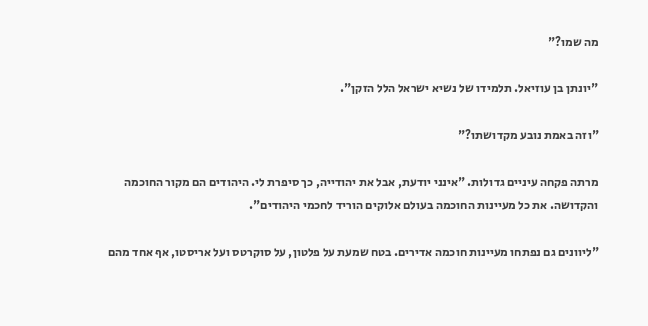מה שמו?"

"יונתן בן עוזיאל. תלמידו של נשיא ישראל הלל הזקן".

"וזה באמת נובע מקדושתו?"

מרתה פקחה עיניים גדולות. "אינני יודעת, אבל את יהודייה, כך סיפרת לי. היהודים הם מקור החוכמה והקדושה. את כל מעיינות החוכמה בעולם אלוקים הוריד לחכמי היהודים".

"ליוונים גם נפתחו מעיינות חוכמה אדירים. בטח שמעת על פלטון, על סוקרטס ועל אריסטו, אף אחד מהם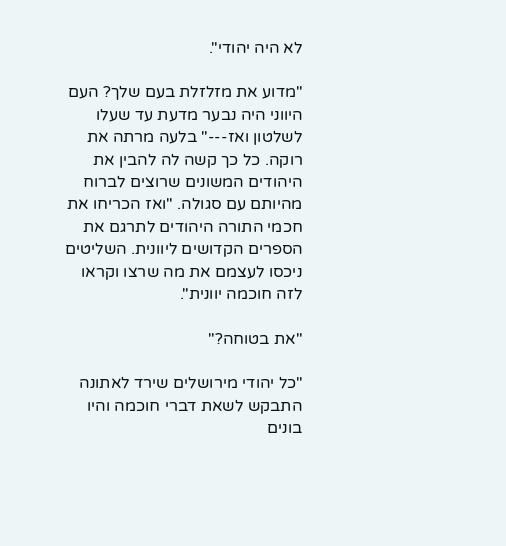לא היה יהודי".

"מדוע את מזלזלת בעם שלך? העם היווני היה נבער מדעת עד שעלו לשלטון ואז---" בלעה מרתה את רוקה. כל כך קשה לה להבין את היהודים המשונים שרוצים לברוח מהיותם עם סגולה. "ואז הכריחו את חכמי התורה היהודים לתרגם את הספרים הקדושים ליוונית. השליטים ניכסו לעצמם את מה שרצו וקראו לזה חוכמה יוונית".

"את בטוחה?"

"כל יהודי מירושלים שירד לאתונה התבקש לשאת דברי חוכמה והיו בונים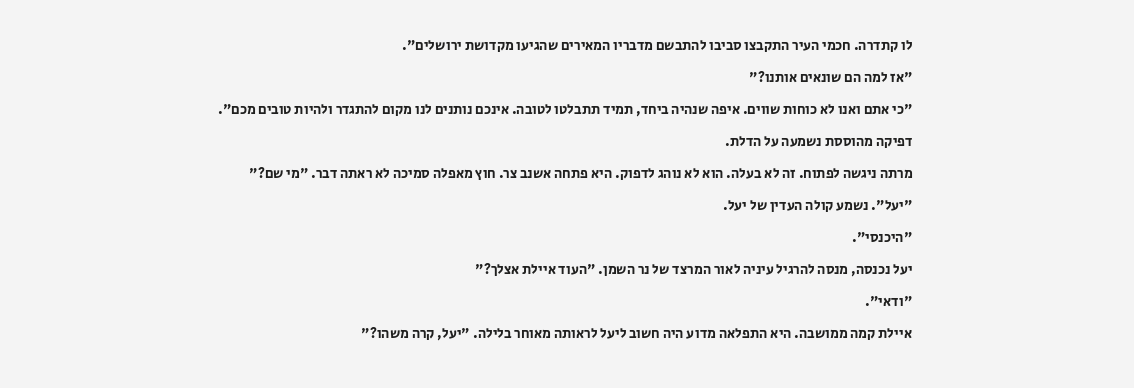לו קתדרה. חכמי העיר התקבצו סביבו להתבשם מדבריו המאירים שהגיעו מקדושת ירושלים".

"אז למה הם שונאים אותנו?"

"כי אתם ואנו לא כוחות שווים. איפה שנהיה ביחד, תמיד תתבלטו לטובה. אינכם נותנים לנו מקום להתגדר ולהיות טובים מכם".

דפיקה מהוססת נשמעה על הדלת.

מרתה ניגשה לפתוח. זה לא בעלה. הוא לא נוהג לדפוק. היא פתחה אשנב צר. חוץ מאפלה סמיכה לא ראתה דבר. "מי שם?"

"יעל". נשמע קולה העדין של יעל.

"היכנסי".

יעל נכנסה, מנסה להרגיל עיניה לאור המרצד של נר השמן. "העוד איילת אצלך?"

"ודאי".

איילת קמה ממושבה. היא התפלאה מדוע היה חשוב ליעל לראותה מאוחר בלילה. "יעל, קרה משהו?"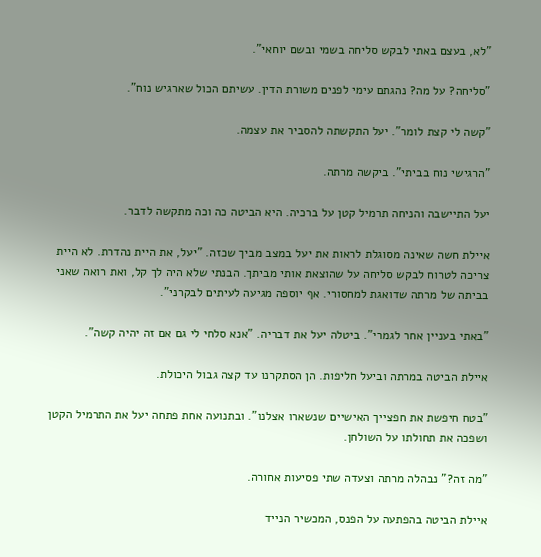"לא, בעצם באתי לבקש סליחה בשמי ובשם יוחאי".

"סליחה? על מה? נהגתם עימי לפנים משורת הדין. עשיתם הכול שארגיש נוח".

"קשה לי קצת לומר". יעל התקשתה להסביר את עצמה.

"הרגישי נוח בביתי". ביקשה מרתה.

יעל התיישבה והניחה תרמיל קטן על ברכיה. היא הביטה כה וכה מתקשה לדבר.

איילת חשה שאינה מסוגלת לראות את יעל במצב מביך שכזה. "יעל, את היית נהדרת. לא היית צריכה לטרוח לבקש סליחה על שהוצאת אותי מביתך. הבנתי שלא היה לך קל, ואת רואה שאני בביתה של מרתה שדואגת למחסורי. אף יוספה מגיעה לעיתים לבקרני".

"באתי בעניין אחר לגמרי". ביטלה יעל את דבריה. "אנא סלחי לי גם אם זה יהיה קשה".

איילת הביטה במרתה וביעל חליפות. הן הסתקרנו עד קצה גבול היכולת.

"בטח חיפשת את חפצייך האישיים שנשארו אצלנו". ובתנועה אחת פתחה יעל את התרמיל הקטן ושפכה את תחולתו על השולחן.

"מה זה?" נבהלה מרתה וצעדה שתי פסיעות אחורה.

איילת הביטה בהפתעה על הפנס, המכשיר הנייד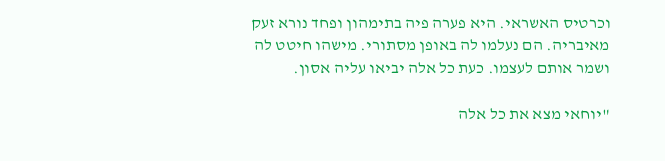וכרטיס האשראי. היא פערה פיה בתימהון ופחד נורא זעק מאיבריה. הם נעלמו לה באופן מסתורי. מישהו חיטט לה ושמר אותם לעצמו. כעת כל אלה יביאו עליה אסון.

"יוחאי מצא את כל אלה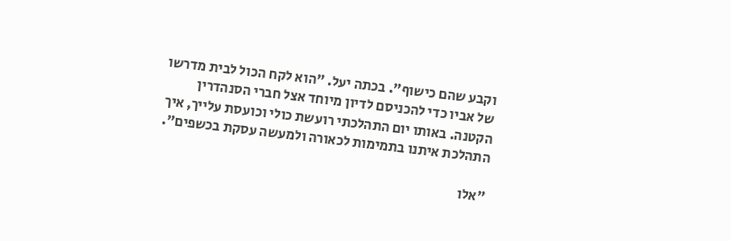וקבע שהם כישוף". בכתה יעל. "הוא לקח הכול לבית מדרשו של אביו כדי להכניסם לדיון מיוחד אצל חברי הסנהדרין הקטנה. באותו יום התהלכתי רועשת כולי וכועסת עלייך, איך התהלכת איתנו בתמימות לכאורה ולמעשה עסקת בכשפים".

"אלו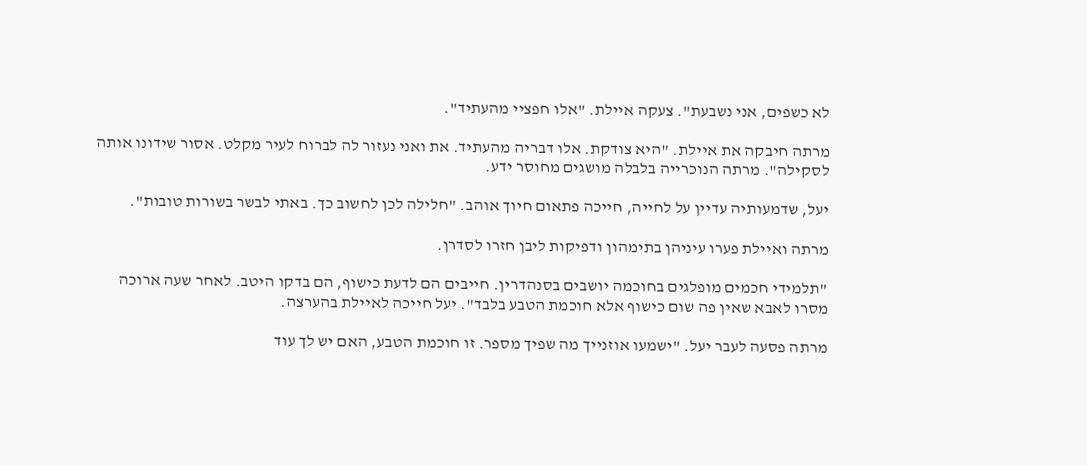לא כשפים, אני נשבעת". צעקה איילת. "אלו חפציי מהעתיד".

מרתה חיבקה את איילת. "היא צודקת. אלו דבריה מהעתיד. את ואני נעזור לה לברוח לעיר מקלט. אסור שידונו אותה לסקילה". מרתה הנוכרייה בלבלה מושגים מחוסר ידע.

יעל, שדמעותיה עדיין על לחייה, חייכה פתאום חיוך אוהב. "חלילה לכן לחשוב כך. באתי לבשר בשורות טובות".

מרתה ואיילת פערו עיניהן בתימהון ודפיקות ליבן חזרו לסדרן.

"תלמידי חכמים מופלגים בחוכמה יושבים בסנהדרין. חייבים הם לדעת כישוף, הם בדקו היטב. לאחר שעה ארוכה מסרו לאבא שאין פה שום כישוף אלא חוכמת הטבע בלבד". יעל חייכה לאיילת בהערצה.

מרתה פסעה לעבר יעל. "ישמעו אוזנייך מה שפיך מספר. זו חוכמת הטבע, האם יש לך עוד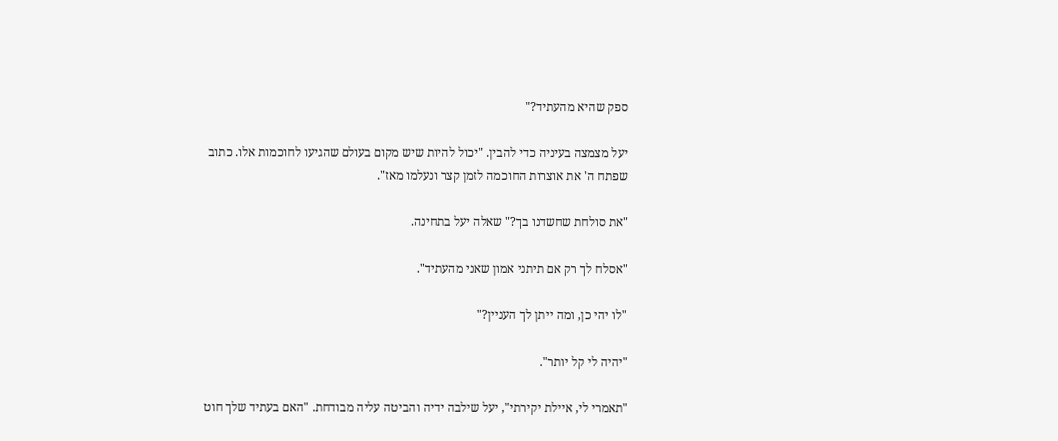ספק שהיא מהעתיד?"

יעל מצמצה בעיניה כדי להבין. "יכול להיות שיש מקום בעולם שהגיעו לחוכמות אלו. כתוב שפתח ה' את אוצרות החוכמה לזמן קצר ונעלמו מאז".

"את סולחת שחשדנו בך?" שאלה יעל בתחינה.

"אסלח לך רק אם תיתני אמון שאני מהעתיד".

"לו יהי כן, ומה ייתן לך העניין?"

"יהיה לי קל יותר".

"תאמרי לי, איילת יקירתי", יעל שילבה ידיה והביטה עליה מבודחת. "האם בעתיד שלך חוט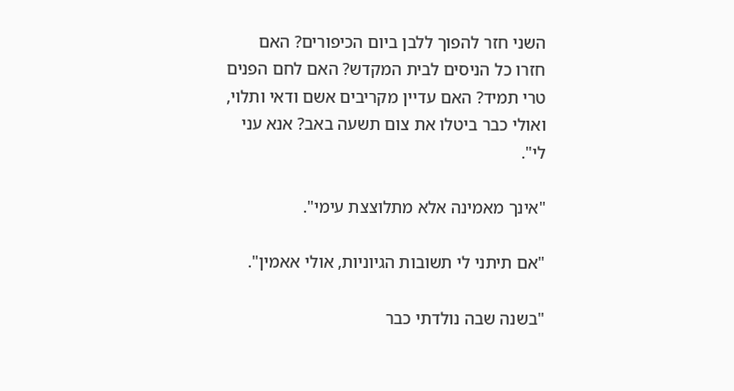השני חזר להפוך ללבן ביום הכיפורים? האם חזרו כל הניסים לבית המקדש? האם לחם הפנים טרי תמיד? האם עדיין מקריבים אשם ודאי ותלוי, ואולי כבר ביטלו את צום תשעה באב? אנא עני לי".

"אינך מאמינה אלא מתלוצצת עימי".

"אם תיתני לי תשובות הגיוניות, אולי אאמין".

"בשנה שבה נולדתי כבר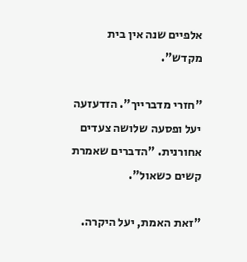אלפיים שנה אין בית מקדש".

"חזרי מדברייך". הזדעזעה יעל ופסעה שלושה צעדים אחורנית. "הדברים שאמרת קשים כשאול".

"זאת האמת, יעל היקרה.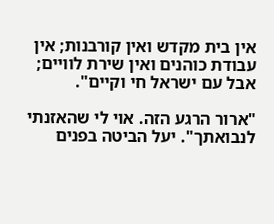אין בית מקדש ואין קורבנות; אין עבודת כוהנים ואין שירת לוויים; אבל עם ישראל חי וקיים".

"ארור הרגע הזה. אוי לי שהאזנתי לנבואתך". יעל הביטה בפנים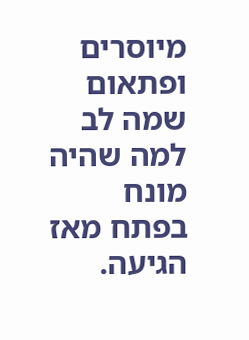מיוסרים ופתאום שמה לב למה שהיה מונח בפתח מאז הגיעה.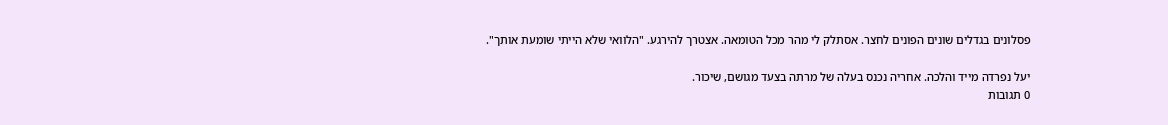פסלונים בגדלים שונים הפונים לחצר. אסתלק לי מהר מכל הטומאה. אצטרך להירגע. "הלוואי שלא הייתי שומעת אותך".

יעל נפרדה מייד והלכה. אחריה נכנס בעלה של מרתה בצעד מגושם, שיכור.
0 תגובות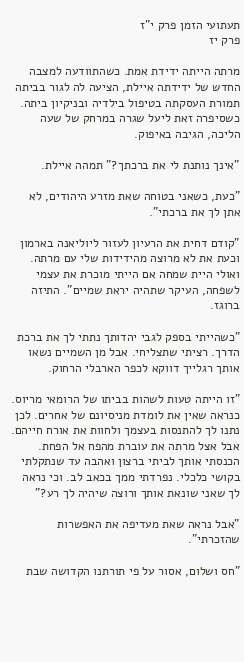תעתועי הזמן פרק י"ז
פרק יז

מרתה הייתה ידידת אמת. כשהתוודעה למצבה החדש של ידידתה איילת, הציעה לה לגור בביתה תמורת העסקתה בטיפול בילדיה ובניקיון ביתה. כשסיפרה זאת ליעל שגרה במרחק של שעה הליכה, הגיבה באיפוק.

"אינך נותנת לי את ברכתך?" תמהה איילת.

"כעת, כשאני בטוחה שאת מזרע היהודים, לא אתן לך את ברכתי".

"קודם דחית את הרעיון לעזור ליוליאנה בארמון וכעת את לא מרוצה מהידידות שלי עם מרתה. ואולי היית שמחה אם הייתי מוכרת את עצמי לשפחה, העיקר שתהיה יראת שמיים". התיזה ברוגז.

"כשהייתי בספק לגבי יהדותך נתתי לך את ברכת הדרך. רציתי שתצליחי. אבל מן השמיים נשאו אותך רגלייך דווקא לכפר הארבלי הרחוק.

"זו הייתה טעות לשהות בביתו של הרומאי מריוס. כנראה שאין את לומדת מניסיונם של אחרים. לכן נתנו לך להתנסות בעצמך ולחוות את אורח חייהם. אבל אצל מרתה את עוברת מהפח אל הפחת. הכנסתי אותך לביתי ברצון ואהבה עד שנתקלתי בקושי כלכלי. נפרדתי ממך בכאב לב. וכי נראה לך שאני שונאת אותך ורוצה שיהיה לך רע?"

"אבל נראה שאת מעדיפה את האפשרות שהזכרתי".

"חס ושלום, אסור על פי תורתנו הקדושה שבת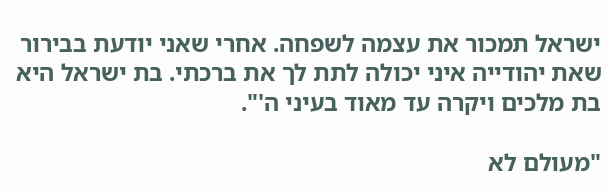ישראל תמכור את עצמה לשפחה. אחרי שאני יודעת בבירור שאת יהודייה איני יכולה לתת לך את ברכתי. בת ישראל היא בת מלכים ויקרה עד מאוד בעיני ה'".

"מעולם לא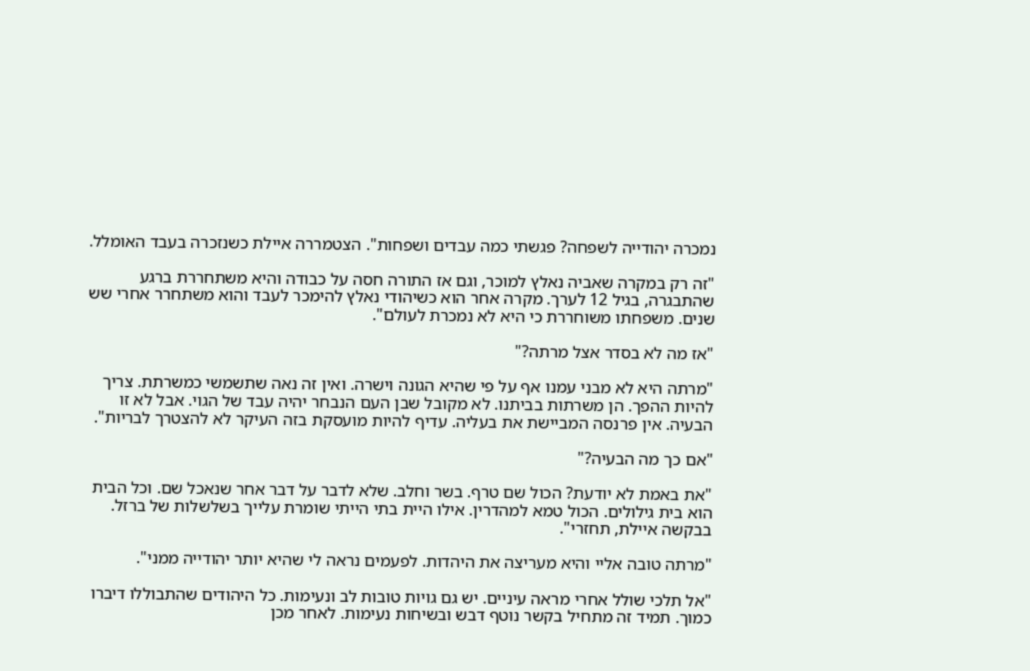נמכרה יהודייה לשפחה? פגשתי כמה עבדים ושפחות". הצטמררה איילת כשנזכרה בעבד האומלל.

"זה רק במקרה שאביה נאלץ למוכר, וגם אז התורה חסה על כבודה והיא משתחררת ברגע שהתבגרה, בגיל 12 לערך. מקרה אחר הוא כשיהודי נאלץ להימכר לעבד והוא משתחרר אחרי שש שנים. משפחתו משוחררת כי היא לא נמכרת לעולם".

"אז מה לא בסדר אצל מרתה?"

"מרתה היא לא מבני עמנו אף על פי שהיא הגונה וישרה. ואין זה נאה שתשמשי כמשרתת. צריך להיות ההפך. הן משרתות בביתנו. לא מקובל שבן העם הנבחר יהיה עבד של הגוי. אבל לא זו הבעיה. אין פרנסה המביישת את בעליה. עדיף להיות מועסקת בזה העיקר לא להצטרך לבריות".

"אם כך מה הבעיה?"

"את באמת לא יודעת? הכול שם טרף. בשר וחלב. שלא לדבר על דבר אחר שנאכל שם. וכל הבית הוא בית גילולים. הכול טמא למהדרין. אילו היית בתי הייתי שומרת עלייך בשלשלות של ברזל. בבקשה איילת, תחזרי".

"מרתה טובה אליי והיא מעריצה את היהדות. לפעמים נראה לי שהיא יותר יהודייה ממני".

"אל תלכי שולל אחרי מראה עיניים. יש גם גויות טובות לב ונעימות. כל היהודים שהתבוללו דיברו כמוך. תמיד זה מתחיל בקשר נוטף דבש ובשיחות נעימות. לאחר מכן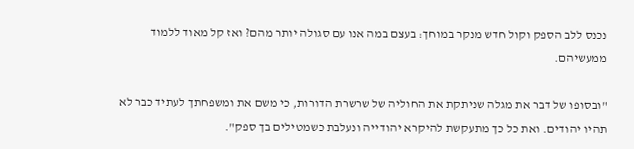נכנס ללב הספק וקול חדש מנקר במוחך: בעצם במה אנו עם סגולה יותר מהם? ואז קל מאוד ללמוד ממעשיהם.

"ובסופו של דבר את מגלה שניתקת את החוליה של שרשרת הדורות, כי משם את ומשפחתך לעתיד כבר לא תהיו יהודים. ואת כל כך מתעקשת להיקרא יהודייה ונעלבת כשמטילים בך ספק".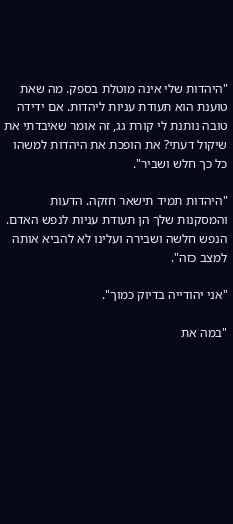"היהדות שלי אינה מוטלת בספק. מה שאת טוענת הוא תעודת עניות ליהדות. אם ידידה טובה נותנת לי קורת גג, זה אומר שאיבדתי את שיקול דעתי? את הופכת את היהדות למשהו כל כך חלש ושביר".

"היהדות תמיד תישאר חזקה. הדעות והמסקנות שלך הן תעודת עניות לנפש האדם. הנפש חלשה ושבירה ועלינו לא להביא אותה למצב כזה".

"אני יהודייה בדיוק כמוך".

"במה את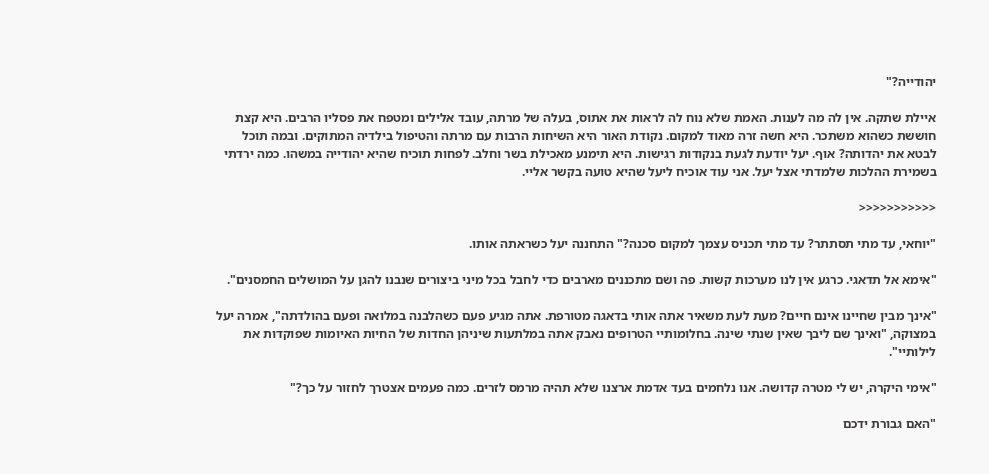יהודייה?"

איילת שתקה. אין לה מה לענות. האמת שלא נוח לה לראות את אתוס, בעלה של מרתה, עובד אלילים ומטפח את פסליו הרבים. היא קצת חוששת כשהוא משתכר. היא חשה זרה מאוד למקום. נקודת האור היא השיחות הרבות עם מרתה והטיפול בילדיה המתוקים. ובמה תוכל לבטא את יהדותה? אוף. יעל יודעת לגעת בנקודות רגישות. היא תימנע מאכילת בשר וחלב. לפחות תוכיח שהיא יהודייה במשהו. כמה ירדתי בשמירת ההלכות שלמדתי אצל יעל. אני עוד אוכיח ליעל שהיא טועה בקשר אליי.

<<<<<<<<<<<

"יוחאי, עד מתי תסתתר? עד מתי תכניס עצמך למקום סכנה?" התחננה יעל כשראתה אותו.

"אימא אל תדאגי. כרגע אין לנו מערכות קשות. פה ושם מתכננים מארבים כדי לחבל בכל מיני ביצורים שנבנו להגן על המושלים החמסנים".

"אינך מבין שחיינו אינם חיים? מעת לעת משאיר אתה אותי בדאגה מטורפת. אתה מגיע פעם כשהלבנה במלואה ופעם בהולדתה", אמרה יעל במצוקה, "ואינך שם ליבך שאין שנתי שינה. בחלומותיי הטרופים נאבק אתה במלתעות שיניהן החדות של החיות האיומות שפוקדות את לילותיי".

"אימי היקרה, יש לי מטרה קדושה. אנו נלחמים בעד אדמת ארצנו שלא תהיה מרמס לזרים. כמה פעמים אצטרך לחזור על כך?"

"האם גבורת ידכם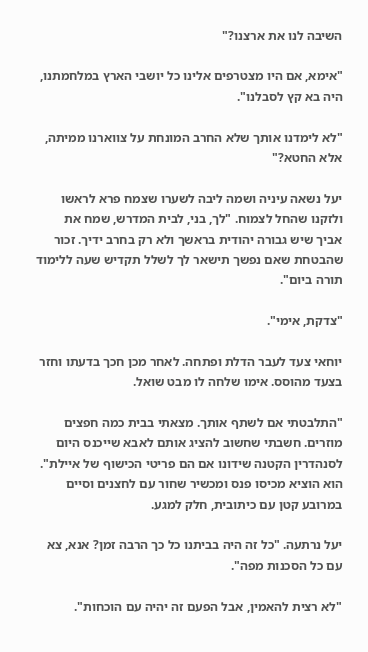השיבה לנו את ארצנו?"

"אימא, אם היו מצטרפים אלינו כל יושבי הארץ במלחמתנו, היה בא קץ לסבלנו".

"לא לימדנו אותך שלא החרב המונחת על צווארנו ממיתה, אלא החטא?"

יעל נשאה עיניה ושמה ליבה לשערו שצמח פרא לראשו ולזקנו שהחל לצמוח. "לך, בני, לבית המדרש, שמח את אביך שיש גבורה יהודית בראשך ולא רק בחרב ידיך. זכור שהבטחת שאם נפשך תישאר לך לשלל תקדיש שעה ללימוד תורה ביום".

"צדקת, אימי".

יוחאי צעד לעבר הדלת ופתחה. לאחר מכן חכך בדעתו וחזר בצעד מהוסס. אימו שלחה לו מבט שואל.

"התלבטתי אם לשתף אותך. מצאתי בבית כמה חפצים מוזרים. חשבתי שחשוב להציג אותם לאבא שייכנס היום לסנהדרין הקטנה שידונו אם הם פריטי הכישוף של איילת". הוא הוציא מכיסו פנס ומכשיר שחור עם לחצנים וסיים במרובע קטן עם כיתובית, חלק למגע.

יעל נרתעה. "כל זה היה בביתנו כל כך הרבה זמן? אנא, צא עם כל הסכנות מפה".

"לא רצית להאמין, אבל הפעם זה יהיה עם הוכחות".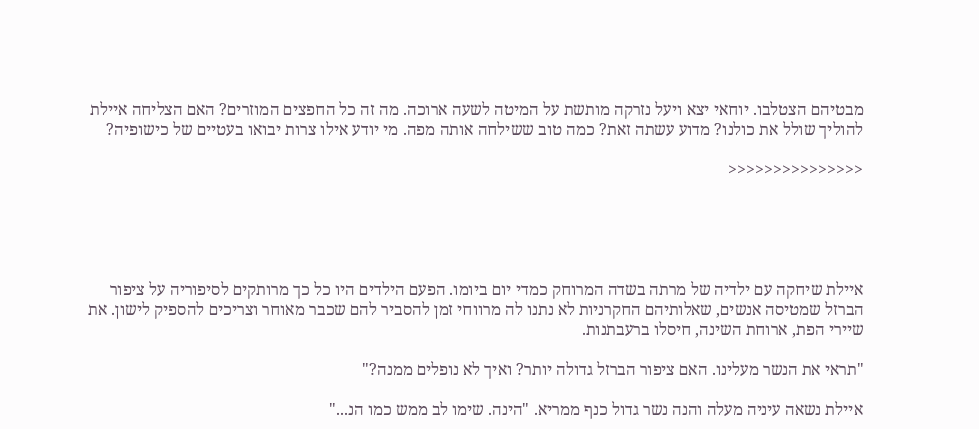מבטיהם הצטלבו. יוחאי יצא ויעל נזרקה מותשת על המיטה לשעה ארוכה. מה זה כל החפצים המוזרים? האם הצליחה איילת להוליך שולל את כולנו? מדוע עשתה זאת? כמה טוב ששילחה אותה מפה. מי יודע אילו צרות יבואו בעטיים של כישופיה?

<<<<<<<<<<<<<<<





איילת שיחקה עם ילדיה של מרתה בשדה המרוחק כמדי יום ביומו. הפעם הילדים היו כל כך מרותקים לסיפוריה על ציפור הברזל שמטיסה אנשים, שאלותיהם החקרניות לא נתנו לה מרווחי זמן להסביר להם שכבר מאוחר וצריכים להספיק לישון. את שיירי הפת, ארוחת השינה, חיסלו ברעבתנות.

"תראי את הנשר מעלינו. האם ציפור הברזל גדולה יותר? ואיך לא נופלים ממנה?"

איילת נשאה עיניה מעלה והנה נשר גדול כנף ממריא. "הינה. שימו לב ממש כמו הנ..."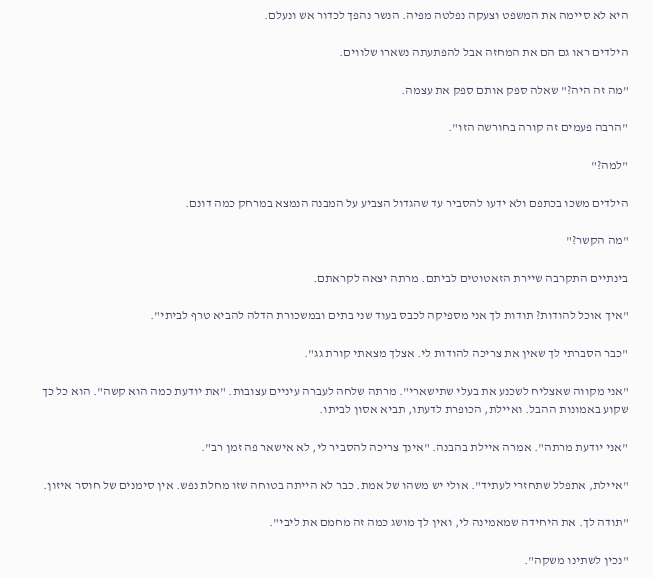היא לא סיימה את המשפט וצעקה נפלטה מפיה. הנשר נהפך לכדור אש ונעלם.

הילדים ראו גם הם את המחזה אבל להפתעתה נשארו שלווים.

"מה זה היה?" שאלה ספק אותם ספק את עצמה.

"הרבה פעמים זה קורה בחורשה הזו".

"למה?"

הילדים משכו בכתפם ולא ידעו להסביר עד שהגדול הצביע על המבנה הנמצא במרחק כמה דונם.

"מה הקשר?"

בינתיים התקרבה שיירת הזאטוטים לביתם. מרתה יצאה לקראתם.

"איך אוכל להודות? תודות לך אני מספיקה לכבס בעוד שני בתים ובמשכורת הדלה להביא טרף לביתי".

"כבר הסברתי לך שאין את צריכה להודות לי. אצלך מצאתי קורת גג".

"אני מקווה שאצליח לשכנע את בעלי שתישארי". מרתה שלחה לעברה עיניים עצובות. "את יודעת כמה הוא קשה". הוא כל כך שקוע באמונות ההבל. ואיילת, הכופרת לדעתו, תביא אסון לביתו.

"אני יודעת מרתה". אמרה איילת בהבנה. "אינך צריכה להסביר לי, לא אישאר פה זמן רב".

"איילת, אתפלל שתחזרי לעתיד". אולי יש משהו של אמת. כבר לא הייתה בטוחה שזו מחלת נפש. אין סימנים של חוסר איזון.

"תודה לך. את היחידה שמאמינה לי, ואין לך מושג כמה זה מחמם את ליבי".

"נכין לשתינו משקה".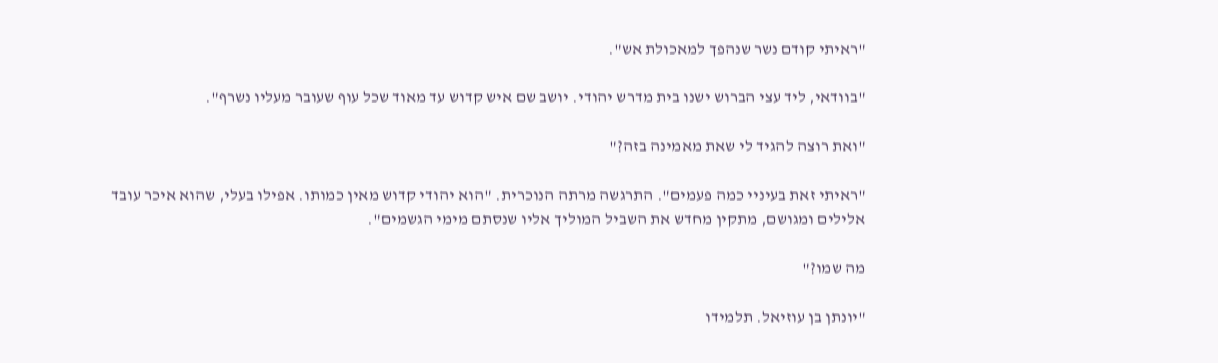"ראיתי קודם נשר שנהפך למאכולת אש".

"בוודאי, ליד עצי הברוש ישנו בית מדרש יהודי. יושב שם איש קדוש עד מאוד שכל עוף שעובר מעליו נשרף".

"ואת רוצה להגיד לי שאת מאמינה בזה?"

"ראיתי זאת בעיניי כמה פעמים". התרגשה מרתה הנוכרית. "הוא יהודי קדוש מאין כמותו. אפילו בעלי, שהוא איכר עובד אלילים ומגושם, מתקין מחדש את השביל המוליך אליו שנסתם מימי הגשמים".

מה שמו?"

"יונתן בן עוזיאל. תלמידו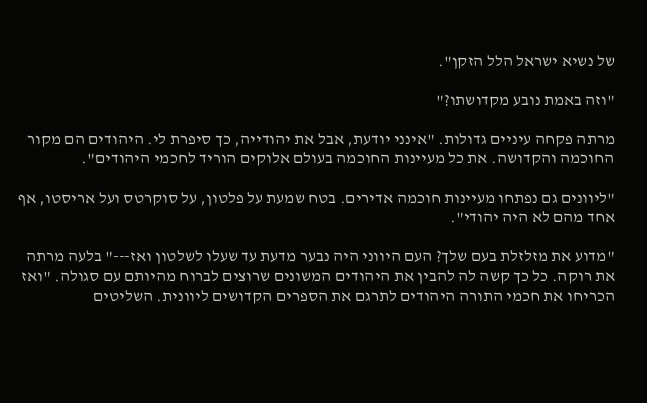של נשיא ישראל הלל הזקן".

"וזה באמת נובע מקדושתו?"

מרתה פקחה עיניים גדולות. "אינני יודעת, אבל את יהודייה, כך סיפרת לי. היהודים הם מקור החוכמה והקדושה. את כל מעיינות החוכמה בעולם אלוקים הוריד לחכמי היהודים".

"ליוונים גם נפתחו מעיינות חוכמה אדירים. בטח שמעת על פלטון, על סוקרטס ועל אריסטו, אף אחד מהם לא היה יהודי".

"מדוע את מזלזלת בעם שלך? העם היווני היה נבער מדעת עד שעלו לשלטון ואז---" בלעה מרתה את רוקה. כל כך קשה לה להבין את היהודים המשונים שרוצים לברוח מהיותם עם סגולה. "ואז הכריחו את חכמי התורה היהודים לתרגם את הספרים הקדושים ליוונית. השליטים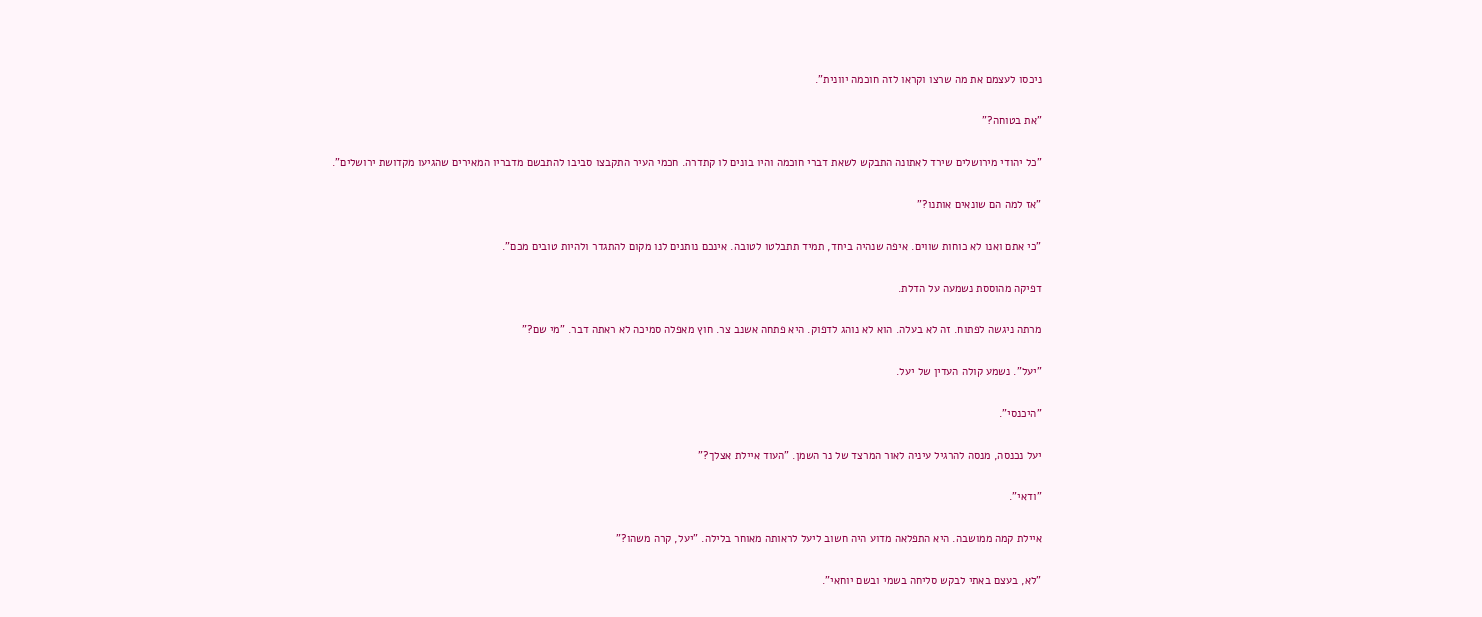ניכסו לעצמם את מה שרצו וקראו לזה חוכמה יוונית".

"את בטוחה?"

"כל יהודי מירושלים שירד לאתונה התבקש לשאת דברי חוכמה והיו בונים לו קתדרה. חכמי העיר התקבצו סביבו להתבשם מדבריו המאירים שהגיעו מקדושת ירושלים".

"אז למה הם שונאים אותנו?"

"כי אתם ואנו לא כוחות שווים. איפה שנהיה ביחד, תמיד תתבלטו לטובה. אינכם נותנים לנו מקום להתגדר ולהיות טובים מכם".

דפיקה מהוססת נשמעה על הדלת.

מרתה ניגשה לפתוח. זה לא בעלה. הוא לא נוהג לדפוק. היא פתחה אשנב צר. חוץ מאפלה סמיכה לא ראתה דבר. "מי שם?"

"יעל". נשמע קולה העדין של יעל.

"היכנסי".

יעל נכנסה, מנסה להרגיל עיניה לאור המרצד של נר השמן. "העוד איילת אצלך?"

"ודאי".

איילת קמה ממושבה. היא התפלאה מדוע היה חשוב ליעל לראותה מאוחר בלילה. "יעל, קרה משהו?"

"לא, בעצם באתי לבקש סליחה בשמי ובשם יוחאי".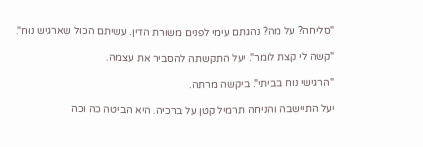"סליחה? על מה? נהגתם עימי לפנים משורת הדין. עשיתם הכול שארגיש נוח".

"קשה לי קצת לומר". יעל התקשתה להסביר את עצמה.

"הרגישי נוח בביתי". ביקשה מרתה.

יעל התיישבה והניחה תרמיל קטן על ברכיה. היא הביטה כה וכה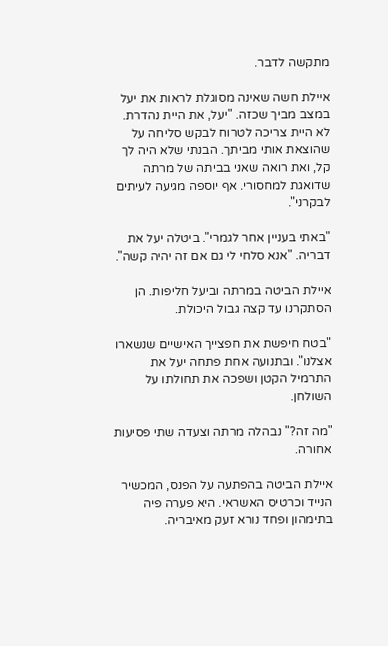מתקשה לדבר.

איילת חשה שאינה מסוגלת לראות את יעל במצב מביך שכזה. "יעל, את היית נהדרת. לא היית צריכה לטרוח לבקש סליחה על שהוצאת אותי מביתך. הבנתי שלא היה לך קל, ואת רואה שאני בביתה של מרתה שדואגת למחסורי. אף יוספה מגיעה לעיתים לבקרני".

"באתי בעניין אחר לגמרי". ביטלה יעל את דבריה. "אנא סלחי לי גם אם זה יהיה קשה".

איילת הביטה במרתה וביעל חליפות. הן הסתקרנו עד קצה גבול היכולת.

"בטח חיפשת את חפצייך האישיים שנשארו אצלנו". ובתנועה אחת פתחה יעל את התרמיל הקטן ושפכה את תחולתו על השולחן.

"מה זה?" נבהלה מרתה וצעדה שתי פסיעות אחורה.

איילת הביטה בהפתעה על הפנס, המכשיר הנייד וכרטיס האשראי. היא פערה פיה בתימהון ופחד נורא זעק מאיבריה.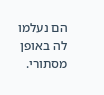הם נעלמו לה באופן מסתורי.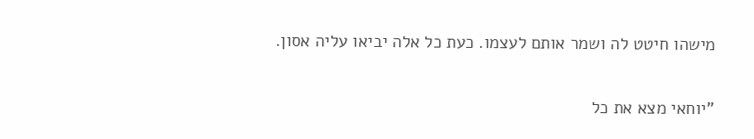מישהו חיטט לה ושמר אותם לעצמו. כעת כל אלה יביאו עליה אסון.

"יוחאי מצא את כל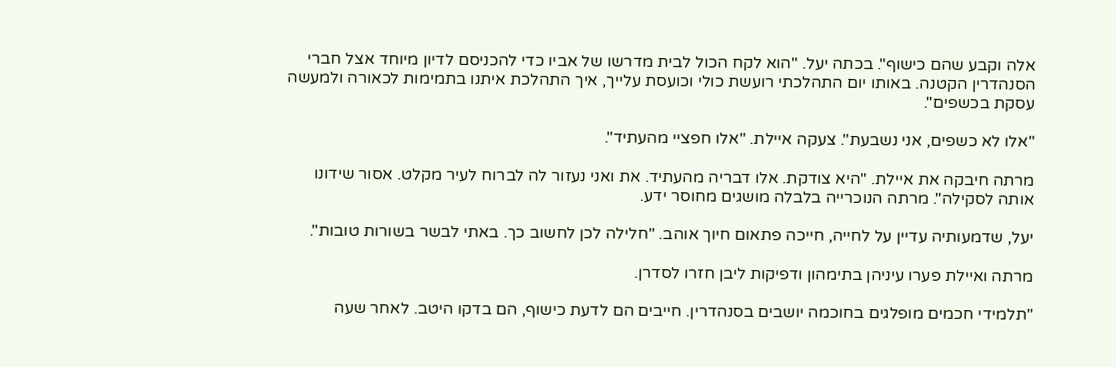אלה וקבע שהם כישוף". בכתה יעל. "הוא לקח הכול לבית מדרשו של אביו כדי להכניסם לדיון מיוחד אצל חברי הסנהדרין הקטנה. באותו יום התהלכתי רועשת כולי וכועסת עלייך, איך התהלכת איתנו בתמימות לכאורה ולמעשה עסקת בכשפים".

"אלו לא כשפים, אני נשבעת". צעקה איילת. "אלו חפציי מהעתיד".

מרתה חיבקה את איילת. "היא צודקת. אלו דבריה מהעתיד. את ואני נעזור לה לברוח לעיר מקלט. אסור שידונו אותה לסקילה". מרתה הנוכרייה בלבלה מושגים מחוסר ידע.

יעל, שדמעותיה עדיין על לחייה, חייכה פתאום חיוך אוהב. "חלילה לכן לחשוב כך. באתי לבשר בשורות טובות".

מרתה ואיילת פערו עיניהן בתימהון ודפיקות ליבן חזרו לסדרן.

"תלמידי חכמים מופלגים בחוכמה יושבים בסנהדרין. חייבים הם לדעת כישוף, הם בדקו היטב. לאחר שעה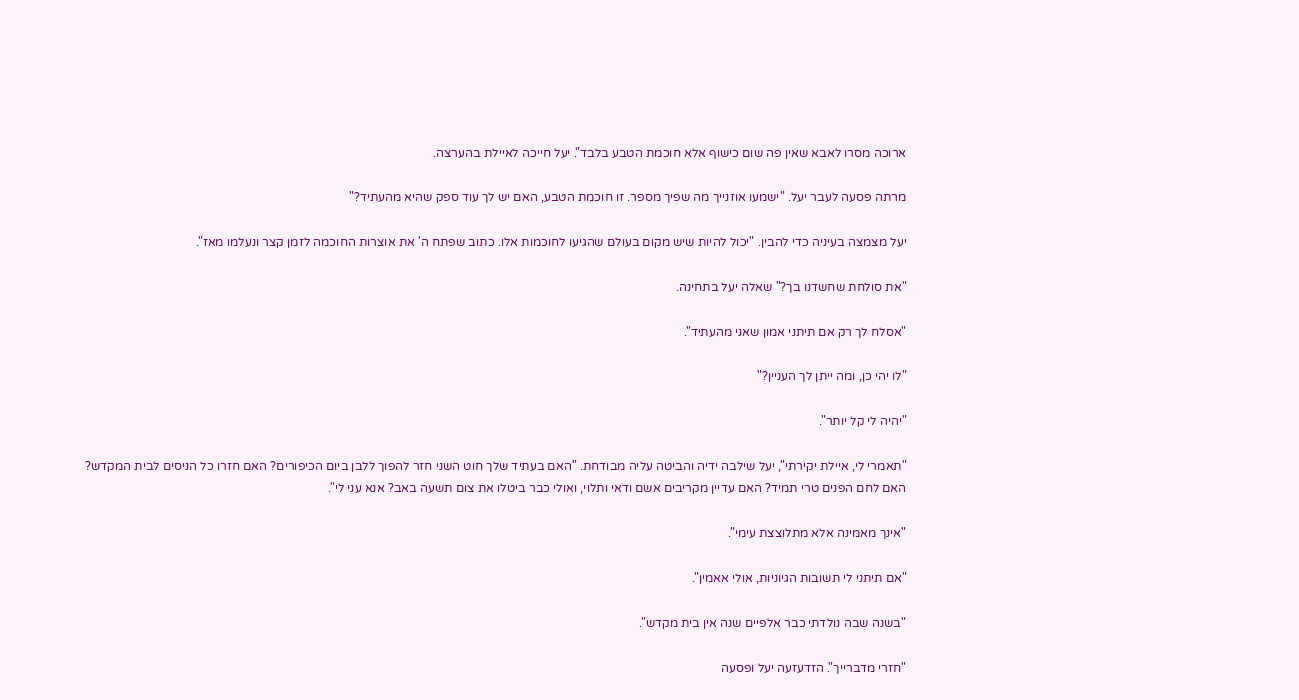ארוכה מסרו לאבא שאין פה שום כישוף אלא חוכמת הטבע בלבד". יעל חייכה לאיילת בהערצה.

מרתה פסעה לעבר יעל. "ישמעו אוזנייך מה שפיך מספר. זו חוכמת הטבע, האם יש לך עוד ספק שהיא מהעתיד?"

יעל מצמצה בעיניה כדי להבין. "יכול להיות שיש מקום בעולם שהגיעו לחוכמות אלו. כתוב שפתח ה' את אוצרות החוכמה לזמן קצר ונעלמו מאז".

"את סולחת שחשדנו בך?" שאלה יעל בתחינה.

"אסלח לך רק אם תיתני אמון שאני מהעתיד".

"לו יהי כן, ומה ייתן לך העניין?"

"יהיה לי קל יותר".

"תאמרי לי, איילת יקירתי", יעל שילבה ידיה והביטה עליה מבודחת. "האם בעתיד שלך חוט השני חזר להפוך ללבן ביום הכיפורים? האם חזרו כל הניסים לבית המקדש? האם לחם הפנים טרי תמיד? האם עדיין מקריבים אשם ודאי ותלוי, ואולי כבר ביטלו את צום תשעה באב? אנא עני לי".

"אינך מאמינה אלא מתלוצצת עימי".

"אם תיתני לי תשובות הגיוניות, אולי אאמין".

"בשנה שבה נולדתי כבר אלפיים שנה אין בית מקדש".

"חזרי מדברייך". הזדעזעה יעל ופסעה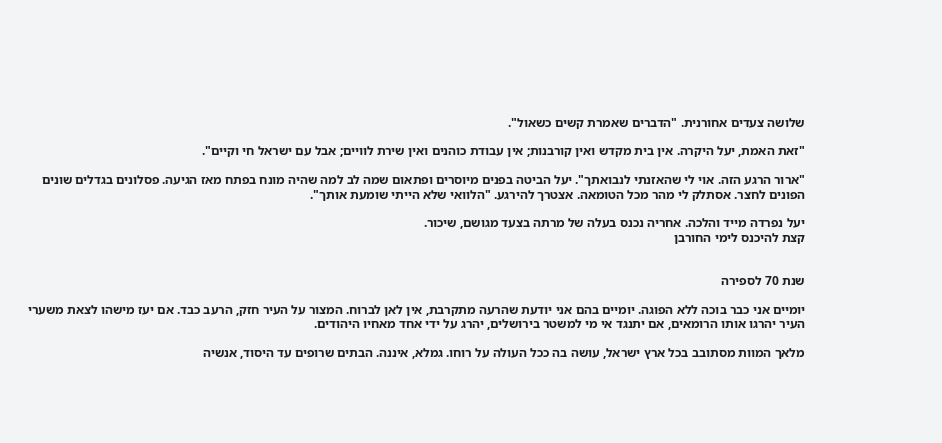שלושה צעדים אחורנית. "הדברים שאמרת קשים כשאול".

"זאת האמת, יעל היקרה. אין בית מקדש ואין קורבנות; אין עבודת כוהנים ואין שירת לוויים; אבל עם ישראל חי וקיים".

"ארור הרגע הזה. אוי לי שהאזנתי לנבואתך". יעל הביטה בפנים מיוסרים ופתאום שמה לב למה שהיה מונח בפתח מאז הגיעה. פסלונים בגדלים שונים הפונים לחצר. אסתלק לי מהר מכל הטומאה. אצטרך להירגע. "הלוואי שלא הייתי שומעת אותך".

יעל נפרדה מייד והלכה. אחריה נכנס בעלה של מרתה בצעד מגושם, שיכור.
קצת להיכנס לימי החורבן


שנת 70 לספירה

יומיים אני כבר בוכה ללא הפוגה. יומיים בהם אני יודעת שהרעה מתקרבת, אין לאן לברוח. המצור על העיר חזק, הרעב כבד. אם יעז מישהו לצאת משערי העיר יהרגו אותו הרומאים, אם יתנגד אי מי למשטר בירושלים, יהרג על ידי אחד מאחיו היהודים.

מלאך המוות מסתובב בכל ארץ ישראל, עושה בה ככל העולה על רוחו. גמלא, איננה. הבתים שרופים עד היסוד, אנשיה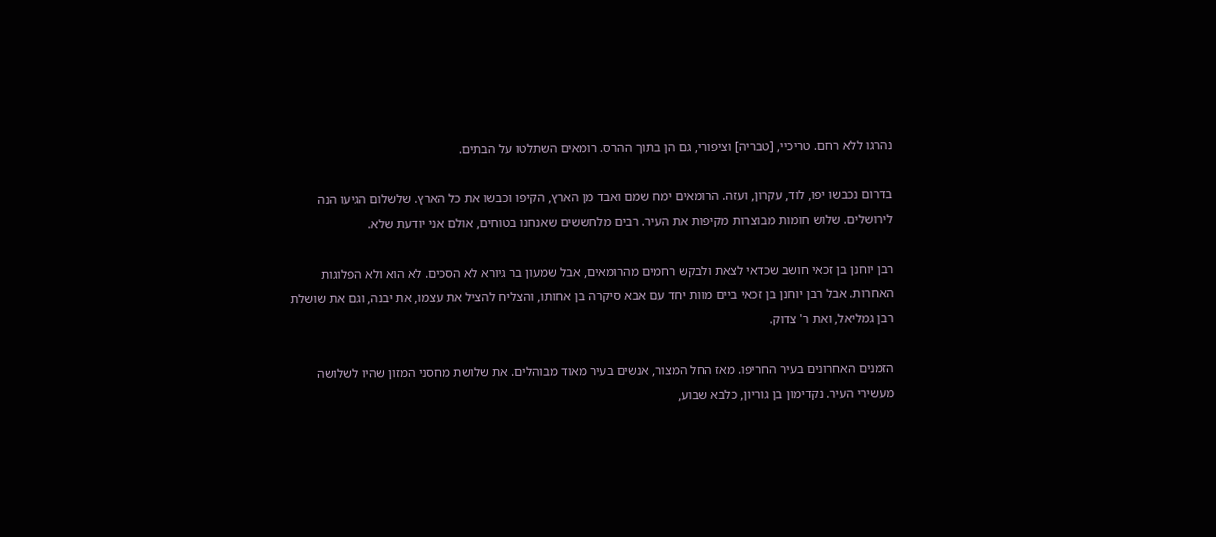נהרגו ללא רחם. טריכיי, [טבריה] וציפורי, גם הן בתוך ההרס. רומאים השתלטו על הבתים.

בדרום נכבשו יפו, לוד, עקרון, ועזה. הרומאים ימח שמם ואבד מן הארץ, הקיפו וכבשו את כל הארץ. שלשלום הגיעו הנה לירושלים. שלוש חומות מבוצרות מקיפות את העיר. רבים מלחששים שאנחנו בטוחים, אולם אני יודעת שלא.

רבן יוחנן בן זכאי חושב שכדאי לצאת ולבקש רחמים מהרומאים, אבל שמעון בר גיורא לא הסכים. לא הוא ולא הפלוגות האחרות. אבל רבן יוחנן בן זכאי ביים מוות יחד עם אבא סיקרה בן אחותו, והצליח להציל את עצמו, את יבנה, וגם את שושלת רבן גמליאל, ואת ר' צדוק.

הזמנים האחרונים בעיר החריפו. מאז החל המצור, אנשים בעיר מאוד מבוהלים. את שלושת מחסני המזון שהיו לשלושה מעשירי העיר. נקדימון בן גוריון, כלבא שבוע,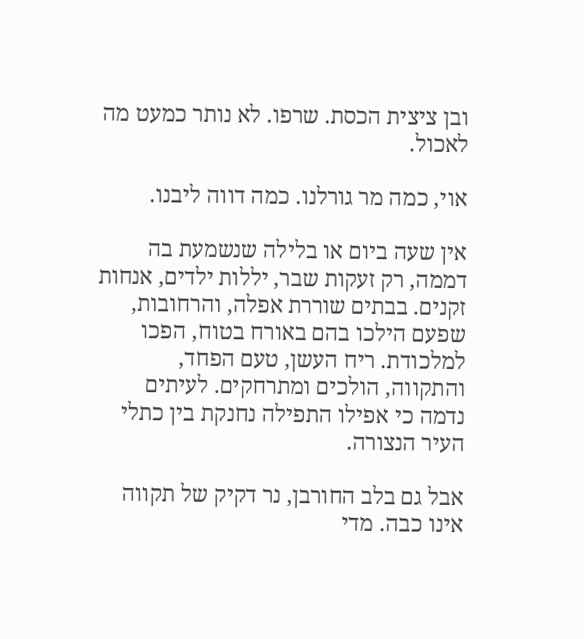ובן ציצית הכסת. שרפו. לא נותר כמעט מה לאכול.

אוי, כמה מר גורלנו. כמה דווה ליבנו.

אין שעה ביום או בלילה שנשמעת בה דממה, רק זעקות שבר, יללות ילדים, אנחות זקנים. בבתים שוררת אפלה, והרחובות, שפעם הילכו בהם באורח בטוח, הפכו למלכודת. ריח העשן, טעם הפחד, והתקווה, הולכים ומתרחקים. לעיתים נדמה כי אפילו התפילה נחנקת בין כתלי העיר הנצורה.

אבל גם בלב החורבן, נר דקיק של תקווה אינו כבה. מדי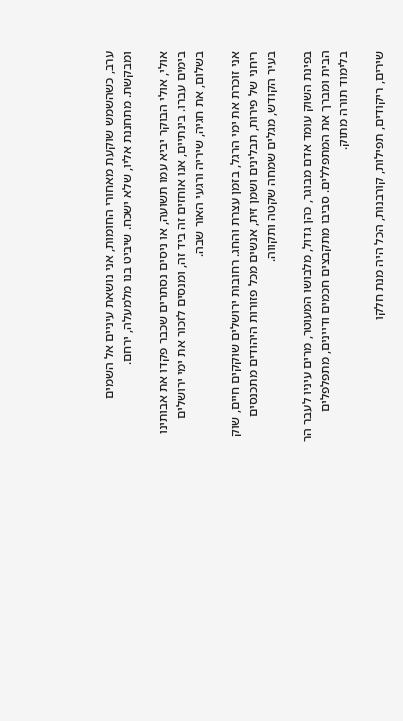ערב, כשהשמש שוקעת מאחורי החומות, אני נושאת עיניים אל השמים ומבקשת. מתחננת אליו, שלא ישכח. שיביט בנו מלמעלה, ירחם.

אולי, אולי הבוקר יביא עמו תשועה, או ניסים נסתרים שכבר פקדו את אבותינו בימים עברו. בינתיים, אנו אוחזים זה ביד זה, ומנסים לזכור את ימי ירושלים בשלום, את חגיה, שיריה ורגעי האור שבה.

אני זוכרת את ימי הרגל, בזמן עצרת והחג. רחובות ירושלים שוקקים חיים, שוק ריחני של פירות, תבלינים ושמן זית, אנשים מכל פזורות היהודים מתכנסים בעיר הקודש, מגלים שמחה שקטה ותקווה.

בפינת השוק עומד אדם מבוגר, כהן גדול, מלבושו המעוטר, מרים עיניו לעבר הר הבית ומברך את המתפללים. סביבו מתקבצים חכמים ודיינים, מתפלפלים בלימוד תורה מתוק.

שירים, ריקודים, תפילות, קורבנות, הכל היה מנת חלקו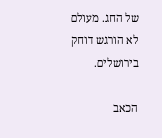של החג. מעולם לא הורגש דוחק בירושלים.

הכאב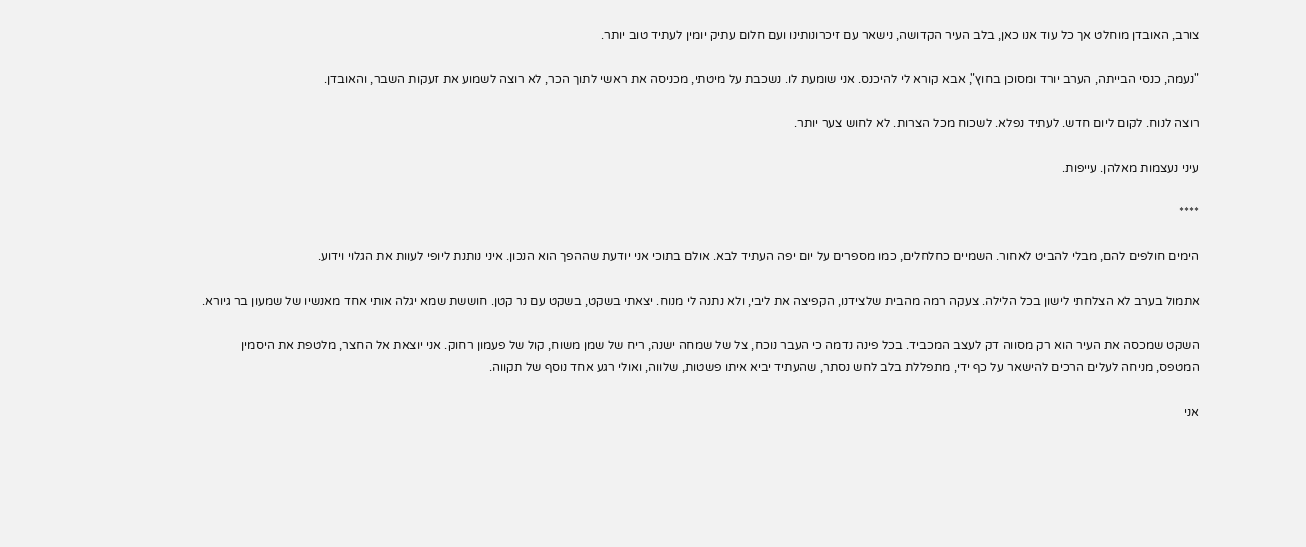צורב, האובדן מוחלט אך כל עוד אנו כאן, בלב העיר הקדושה, נישאר עם זיכרונותינו ועם חלום עתיק יומין לעתיד טוב יותר.

"נעמה, כנסי הבייתה, הערב יורד ומסוכן בחוץ", אבא קורא לי להיכנס. אני שומעת לו. נשכבת על מיטתי, מכניסה את ראשי לתוך הכר, לא רוצה לשמוע את זעקות השבר, והאובדן.

רוצה לנוח. לקום ליום חדש. לעתיד נפלא. לשכוח מכל הצרות. לא לחוש צער יותר.

עיני נעצמות מאלהן. עייפות.

****

הימים חולפים להם, מבלי להביט לאחור. השמיים כחלחלים, כמו מספרים על יום יפה העתיד לבא. אולם בתוכי אני יודעת שההפך הוא הנכון. איני נותנת ליופי לעוות את הגלוי וידוע.

אתמול בערב לא הצלחתי לישון בכל הלילה. צעקה רמה מהבית שלצידנו, הקפיצה את ליבי, ולא נתנה לי מנוח. יצאתי בשקט, בשקט עם נר קטן. חוששת שמא יגלה אותי אחד מאנשיו של שמעון בר גיורא.

השקט שמכסה את העיר הוא רק מסווה דק לעצב המכביד. בכל פינה נדמה כי העבר נוכח, צל של שמחה ישנה, ריח של שמן משוח, קול של פעמון רחוק. אני יוצאת אל החצר, מלטפת את היסמין המטפס, מניחה לעלים הרכים להישאר על כף ידי, מתפללת בלב לחש נסתר, שהעתיד יביא איתו פשטות, שלווה, ואולי רגע אחד נוסף של תקווה.

אני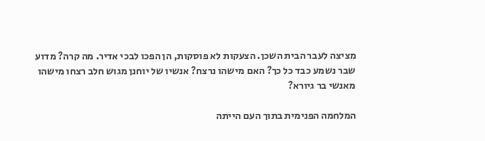מציצה לעבר הבית השכן. הצעקות לא פוסקות, הן הפכו לבכי אדיר. מה קרה? מדוע שבר נשמע כבד כל כך? האם מישהו נרצח? אנשיו של יוחנן מגוש חלב רצחו מישהו מאנשי בר גיורא?

המלחמה הפנימית בתוך העם הייתה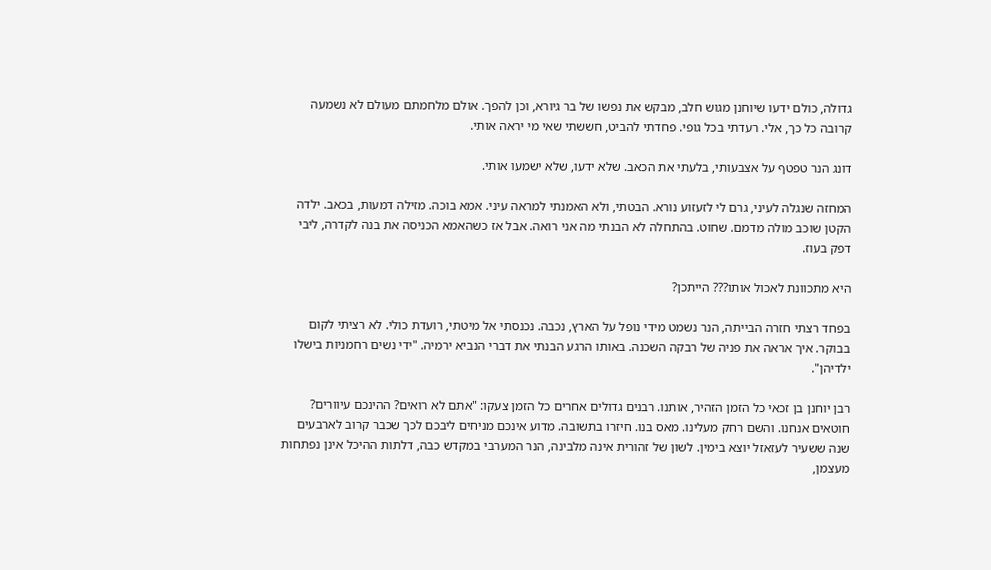גדולה, כולם ידעו שיוחנן מגוש חלב, מבקש את נפשו של בר גיורא, וכן להפך. אולם מלחמתם מעולם לא נשמעה קרובה כל כך, אלי. רעדתי בכל גופי. פחדתי להביט, חששתי שאי מי יראה אותי.

דונג הנר טפטף על אצבעותי, בלעתי את הכאב. שלא ידעו, שלא ישמעו אותי.

המחזה שנגלה לעיני, גרם לי לזעזוע נורא. הבטתי, ולא האמנתי למראה עיני. אמא בוכה. מזילה דמעות, בכאב. ילדה הקטן שוכב מולה מדמם. שחוט. בהתחלה לא הבנתי מה אני רואה. אבל אז כשהאמא הכניסה את בנה לקדרה, ליבי דפק בעוז.

היא מתכוונת לאכול אותו??? הייתכן?

בפחד רצתי חזרה הבייתה, הנר נשמט מידי נופל על הארץ, נכבה. נכנסתי אל מיטתי, רועדת כולי. לא רציתי לקום בבוקר. איך אראה את פניה של רבקה השכנה. באותו הרגע הבנתי את דברי הנביא ירמיה. "ידי נשים רחמניות בישלו ילדיהן".

רבן יוחנן בן זכאי כל הזמן הזהיר, אותנו. רבנים גדולים אחרים כל הזמן צעקו: "אתם לא רואים? ההינכם עיוורים? חוטאים אנחנו. והשם רחק מעלינו. מאס בנו. חיזרו בתשובה. מדוע אינכם מניחים ליבכם לכך שכבר קרוב לארבעים שנה ששעיר לעזאזל יוצא בימין. לשון של זהורית אינה מלבינה, הנר המערבי במקדש כבה, דלתות ההיכל אינן נפתחות מעצמן,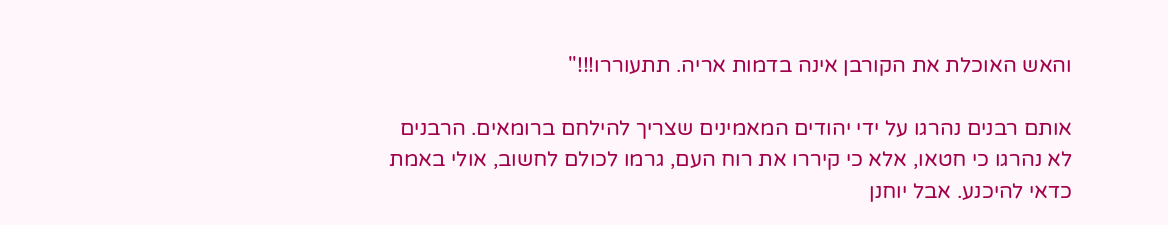והאש האוכלת את הקורבן אינה בדמות אריה. תתעוררו!!!"

אותם רבנים נהרגו על ידי יהודים המאמינים שצריך להילחם ברומאים. הרבנים לא נהרגו כי חטאו, אלא כי קיררו את רוח העם, גרמו לכולם לחשוב, אולי באמת כדאי להיכנע. אבל יוחנן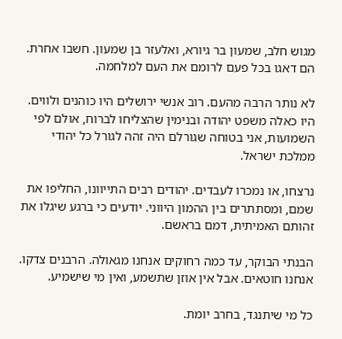מגוש חלב, שמעון בר גיורא, ואלעזר בן שמעון. חשבו אחרת. הם דאגו בכל פעם לרומם את העם למלחמה.

לא נותר הרבה מהעם. רוב אנשי ירושלים היו כוהנים ולווים. היו כאלה משפט יהודה ובנימין שהצליחו לברוח, אולם לפי השמועות, אני בטוחה שגורלם היה זהה לגורל כל יהודי ממלכת ישראל.

נרצחו, או נמכרו לעבדים. יהודים רבים התייוונו, החליפו את שמם, ומסתתרים בין ההמון היווני. יודעים כי ברגע שיגלו את זהותם האמיתית, דמם בראשם.

הבנתי הבוקר, עד כמה רחוקים אנחנו מגאולה. הרבנים צדקו. אנחנו חוטאים. אבל אין אוזן שתשמע, ואין מי שישמיע.

כל מי שיתנגד, בחרב יומת.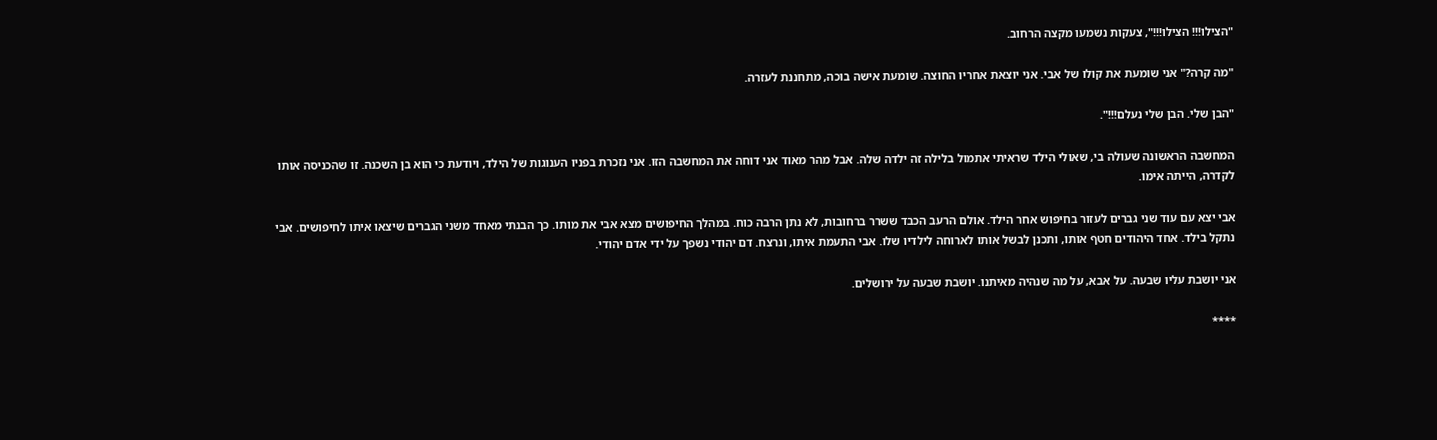"הצילו!!! הצילו!!!", צעקות נשמעו מקצה הרחוב.

"מה קרה?" אני שומעת את קולו של אבי. אני יוצאת אחריו החוצה. שומעת אישה בוכה, מתחננת לעזרה.

"הבן שלי. הבן שלי נעלם!!!".

המחשבה הראשונה שעולה בי, שאולי הילד שראיתי אתמול בלילה זה ילדה שלה. אבל מהר מאוד אני דוחה את המחשבה הזו. אני נזכרת בפניו הענוגות של הילד, ויודעת כי הוא בן השכנה. זו שהכניסה אותו לקדרה, הייתה אימו.

אבי יצא עם עוד שני גברים לעזור בחיפוש אחר הילד. אולם הרעב הכבד ששרר ברחובות, לא נתן הרבה כוח. במהלך החיפושים מצא אבי את מותו. כך הבנתי מאחד משני הגברים שיצאו איתו לחיפושים. אבי נתקל בילד. אחד היהודים חטף אותו, ותכנן לבשל אותו לארוחה לילדיו שלו. אבי התעמת איתו, ונרצח. דם יהודי נשפך על ידי אדם יהודי.

אני יושבת עליו שבעה. על אבא, על מה שנהיה מאיתנו. יושבת שבעה על ירושלים.

****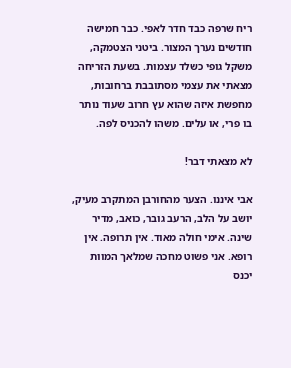ריח שרפה כבד חדר לאפי. כבר חמישה חודשים נערך המצור. ביטני הצטמקה, משקל גופי כשלד עצמות. בשעת הזריחה מצאתי את עצמי מסתובבת ברחובות, מחפשת איזה שהוא עץ חרוב שעוד נותר בו פרי, או עלים. משהו להכניס לפה.

לא מצאתי דבר!

אבי איננו. הצער מהחורבן המתקרב מעיק, יושב על הלב, הרעב גובר, כואב, מדיר שינה. אימי חולה מאוד. אין תרופה. אין רופא. אני פשוט מחכה שמלאך המוות יכנס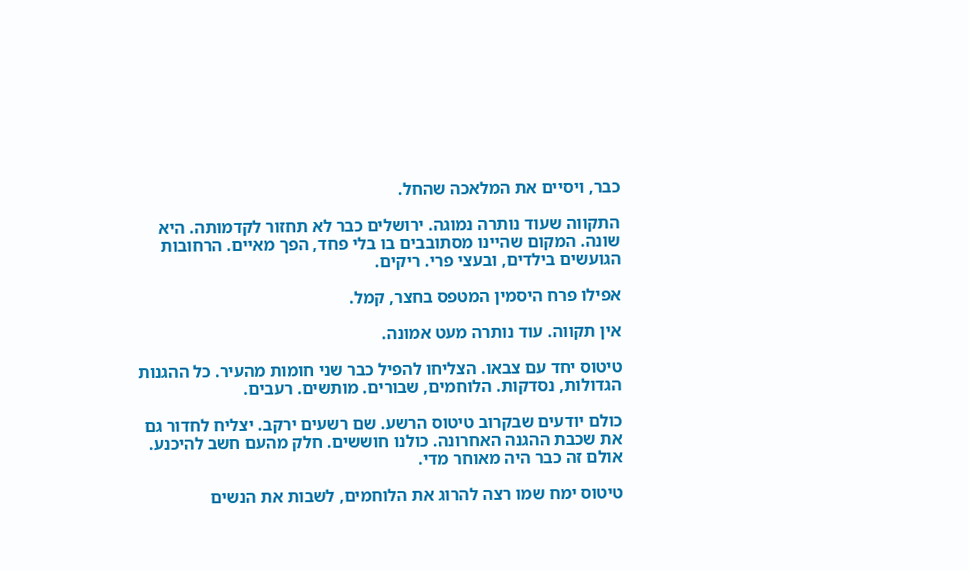כבר, ויסיים את המלאכה שהחל.

התקווה שעוד נותרה נמוגה. ירושלים כבר לא תחזור לקדמותה. היא שונה. המקום שהיינו מסתובבים בו בלי פחד, הפך מאיים. הרחובות הגועשים בילדים, ובעצי פרי. ריקים.

אפילו פרח היסמין המטפס בחצר, קמל.

אין תקווה. עוד נותרה מעט אמונה.

טיטוס יחד עם צבאו. הצליחו להפיל כבר שני חומות מהעיר. כל ההגנות הגדולות, נסדקות. הלוחמים, שבורים. מותשים. רעבים.

כולם יודעים שבקרוב טיטוס הרשע. שם רשעים ירקב. יצליח לחדור גם את שכבת ההגנה האחרונה. כולנו חוששים. חלק מהעם חשב להיכנע. אולם זה כבר היה מאוחר מדי.

טיטוס ימח שמו רצה להרוג את הלוחמים, לשבות את הנשים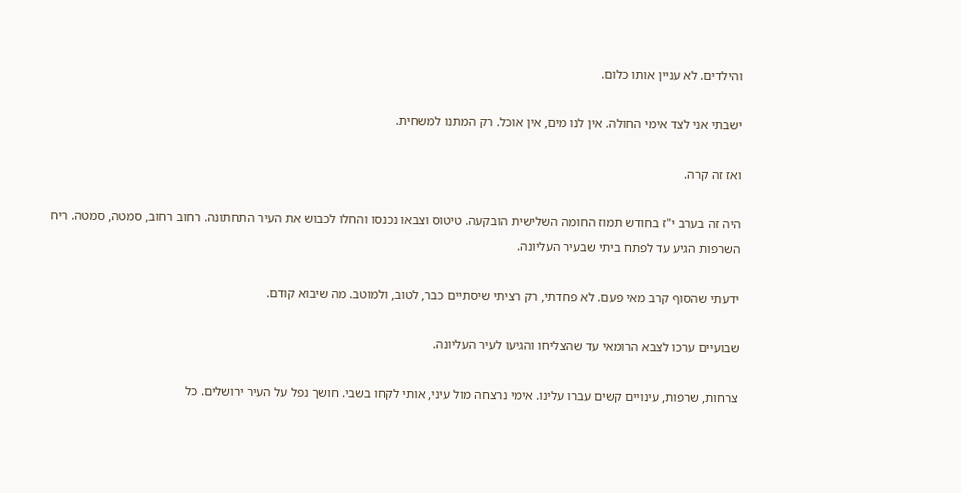והילדים. לא עניין אותו כלום.

ישבתי אני לצד אימי החולה. אין לנו מים, אין אוכל. רק המתנו למשחית.

ואז זה קרה.

היה זה בערב י"ז בחודש תמוז החומה השלישית הובקעה. טיטוס וצבאו נכנסו והחלו לכבוש את העיר התחתונה. רחוב רחוב, סמטה, סמטה. ריח השרפות הגיע עד לפתח ביתי שבעיר העליונה.

ידעתי שהסוף קרב מאי פעם. לא פחדתי, רק רציתי שיסתיים כבר, לטוב, ולמוטב. מה שיבוא קודם.

שבועיים ערכו לצבא הרומאי עד שהצליחו והגיעו לעיר העליונה.

צרחות, שרפות, עינויים קשים עברו עלינו. אימי נרצחה מול עיני, אותי לקחו בשבי. חושך נפל על העיר ירושלים. כל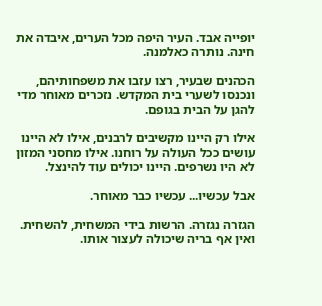יופייה אבד. העיר היפה מכל הערים, איבדה את חינה. נותרה כאלמנה.

הכהנים שבעיר, רצו עזבו את משפחותיהם, ונכנסו לשערי בית המקדש. נזכרים מאוחר מדי להגן על הבית בגופם.

אילו רק היינו מקשיבים לרבנים, אילו לא היינו עושים ככל העולה על רוחנו. אילו מחסני המזון לא היו נשרפים. היינו יכולים עוד להינצל.

אבל עכשיו... עכשיו כבר מאוחר.

הגזרה נגזרה. הרשות בידי המשחית, להשחית. ואין אף בריה שיכולה לעצור אותו.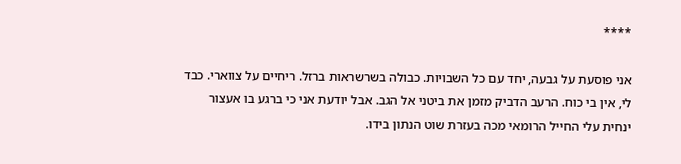****

אני פוסעת על גבעה, יחד עם כל השבויות. כבולה בשרשראות ברזל. ריחיים על צווארי. כבד לי, אין בי כוח. הרעב הדביק מזמן את ביטני אל הגב. אבל יודעת אני כי ברגע בו אעצור ינחית עלי החייל הרומאי מכה בעזרת שוט הנתון בידו.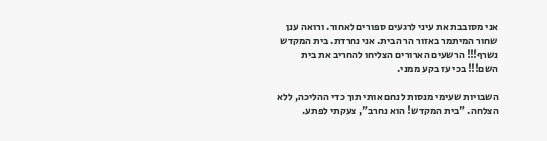אני מסובבת את עיני לרגעים ספורים לאחור. ורואה ענן שחור המיתמר באזור הר הבית. אני נחרדת. בית המקדש נשרף!!! הרשעים הארורים הצליחו להחריב את בית השם!!! בכי עז בקע ממני.

השבויות שעימי מנסות לנחם אותי תוך כדי ההליכה, ללא הצלחה. "בית המקדש! הוא נחרב", צעקתי לפתע.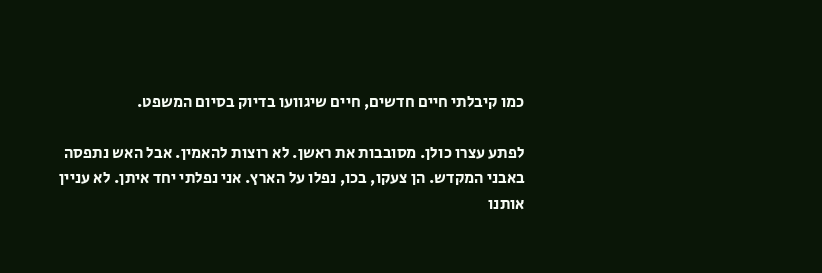כמו קיבלתי חיים חדשים, חיים שיגוועו בדיוק בסיום המשפט.

לפתע עצרו כולן. מסובבות את ראשן. לא רוצות להאמין. אבל האש נתפסה באבני המקדש. הן צעקו, בכו, נפלו על הארץ. אני נפלתי יחד איתן. לא עניין אותנו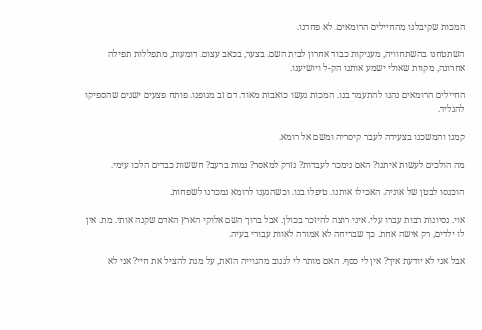המכות שקיבלנו מהחיילים הרומאים. לא פחדנו.

השתטחנו בהשתחוויה, מעניקות כבוד אחרון לבית השם. בצער, בכאב עצום. דומעות, מתפללות תפילה אחרונה, מקוות שאולי ישמע אותנו הק-ל ויושיענו.

החיילים הרומאים נהנו להתעמר בנו. המכות נעשו כואבות מאוד. דם זב מגופנו. פותח פצעים ישנים שהספיקו להגליד.

קמנו והמשכנו בצעידה לעבר קיסריה ומשם אל רומא.

מה הולכים לעשות איתנו? האם נימכר לעבדות? נזרק למאסר? נמות ברעב? חששות כבדים הלכו עימי.

הוכנסו לבטן של אוניה. האכילו אותנו. טיפלו בנו. וכשהגענו לרומא נמכרנו לשפחות.

אוי. נסיונות רבות עברו עלי. איני רוצה להיזכר בכולן. אבל ברוך השם אלוקי הארץ האדם שקנה אותי. מת. אין לו ילדים, רק אישה אחת. כך שבריחה לא אמורה לאוות עבורי בעיה.

אבל אני לא יודעת איך? אין לי כסף. האם מותר לי לגנוב מהגוייה הזאת, על מנת להציל את חיי? אני לא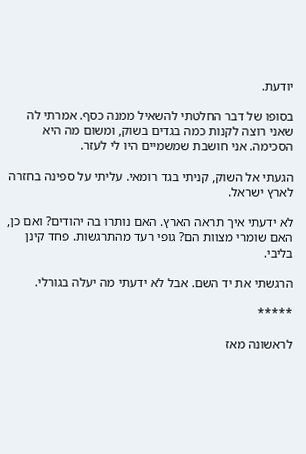יודעת.

בסופו של דבר החלטתי להשאיל ממנה כסף. אמרתי לה שאני רוצה לקנות כמה בגדים בשוק, ומשום מה היא הסכימה. אני חושבת שמשמיים היו לי לעזר.

הגעתי אל השוק, קניתי בגד רומאי. עליתי על ספינה בחזרה לארץ ישראל.

לא ידעתי איך תראה הארץ. האם נותרו בה יהודים? ואם כן, האם שומרי מצוות הם? גופי רעד מהתרגשות. פחד קינן בליבי.

הרגשתי את יד השם. אבל לא ידעתי מה יעלה בגורלי.

*****

לראשונה מאז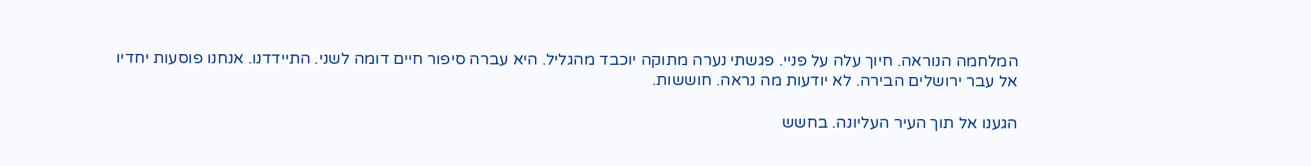המלחמה הנוראה. חיוך עלה על פניי. פגשתי נערה מתוקה יוכבד מהגליל. היא עברה סיפור חיים דומה לשני. התיידדנו. אנחנו פוסעות יחדיו אל עבר ירושלים הבירה. לא יודעות מה נראה. חוששות.

הגענו אל תוך העיר העליונה. בחשש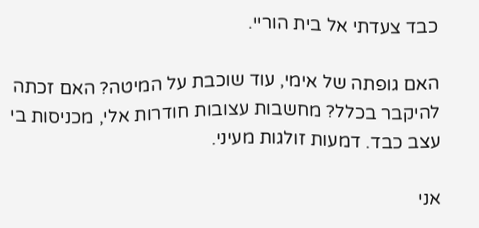כבד צעדתי אל בית הוריי.

האם גופתה של אימי, עוד שוכבת על המיטה? האם זכתה להיקבר בכלל? מחשבות עצובות חודרות אלי, מכניסות בי עצב כבד. דמעות זולגות מעיני.

אני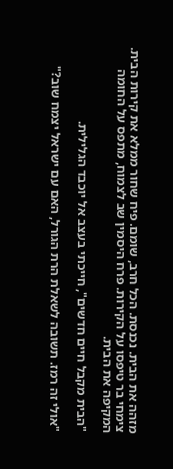מזהה את הבית. נכנסת. הכל חרב, שומם. פיח שחור ממלא את קירות הבית. צימחי בר טיפסו על הקירות. פרח היסמין שב לצמוח, מתפס על החומה המקיפה את הבית.

"הבית מקבל חיים חדשים", חייכתי בעצב אל יוכבד הגלילית.

"אולי זה רמז. תשובה לשאלת הרת הגורל, האם עם ישראל יצמח שוב?"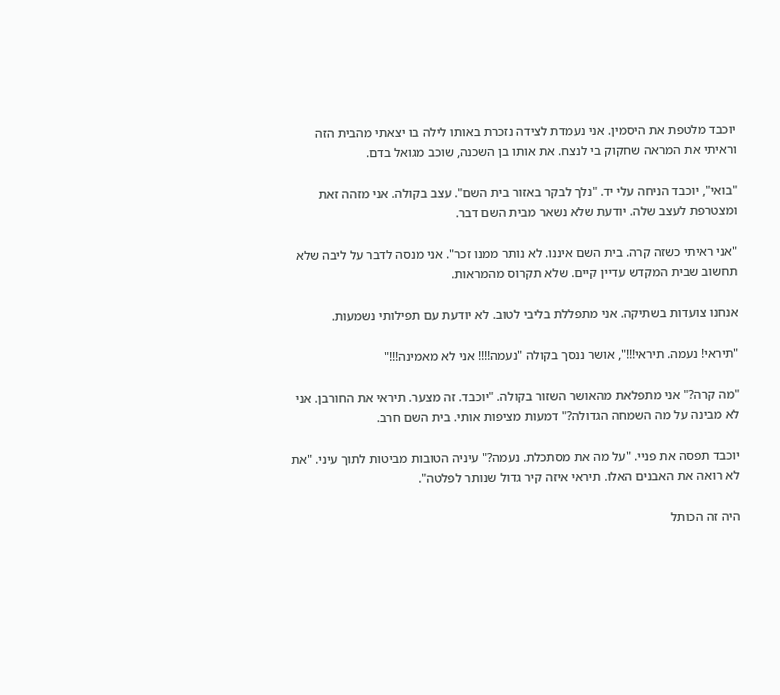יוכבד מלטפת את היסמין. אני נעמדת לצידה נזכרת באותו לילה בו יצאתי מהבית הזה וראיתי את המראה שחקוק בי לנצח. את אותו בן השכנה, שוכב מגואל בדם.

"בואי", יוכבד הניחה עלי יד. "נלך לבקר באזור בית השם". עצב בקולה. אני מזהה זאת ומצטרפת לעצב שלה. יודעת שלא נשאר מבית השם דבר.

"אני ראיתי כשזה קרה. בית השם איננו. לא נותר ממנו זכר". אני מנסה לדבר על ליבה שלא תחשוב שבית המקדש עדיין קיים. שלא תקרוס מהמראות.

אנחנו צועדות בשתיקה. אני מתפללת בליבי לטוב. לא יודעת עם תפילותי נשמעות.

"תיראי! נעמה. תיראי!!!", אושר ננסך בקולה "נעמה!!!! אני לא מאמינה!!!"

"מה קרה?" אני מתפלאת מהאושר השזור בקולה. "יוכבד. זה מצער. תיראי את החורבן. אני לא מבינה על מה השמחה הגדולה?" דמעות מציפות אותי. בית השם חרב.

יוכבד תפסה את פניי. "על מה את מסתכלת. נעמה?" עיניה הטובות מביטות לתוך עיני. "את לא רואה את האבנים האלו. תיראי איזה קיר גדול שנותר לפלטה".

היה זה הכותל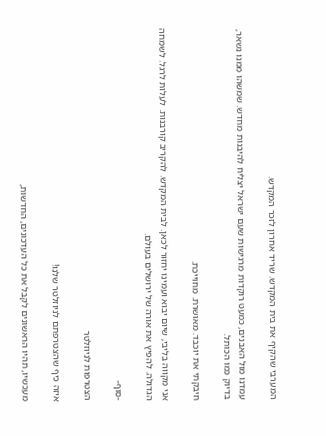המערבי שהקיף את בית המקדש. שריד אחרון לזכר המקדש.

עמדנו מול האבנים, כמעט רוקדות מרגישות שעם ישראל יצליח להיבנות מחדש. שמשהו ממנו נשאר, בדיוק כמו הכותל.

חיבקתי את יוכבד. מאושרת. מחוייכת.

אני מקווה בליבי, שיום יבוא ועמינו יחזור לכאן. לבית המקדש. להקריב קורבנות. לעלות לרגל. לשמחה הגדולה. להפיץ את אורה של ירושלים בעולם.

-סוף-

הצטרפות לניוזלטר

איזה כיף שהצטרפתם לניוזלטר שלנו!

מעכשיו, תהיו הראשונים לקבל את כל העדכונים, החדשות,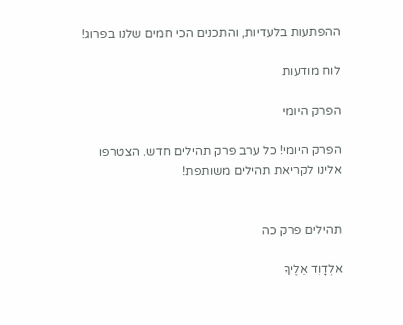ההפתעות בלעדיות, והתכנים הכי חמים שלנו בפרוג!

לוח מודעות

הפרק היומי

הפרק היומי! כל ערב פרק תהילים חדש. הצטרפו אלינו לקריאת תהילים משותפת!


תהילים פרק כה

אלְדָוִד אֵלֶיךָ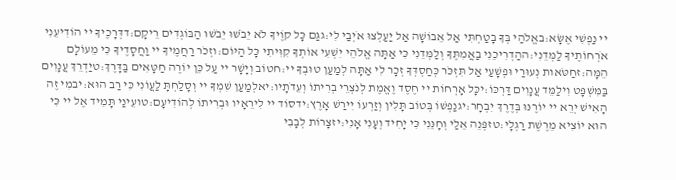יי נַפְשִׁי אֶשָּׂא:באֱלֹהַי בְּךָ בָטַחְתִּי אַל אֵבוֹשָׁה אַל יַעַלְצוּ אֹיְבַי לִי:גגַּם כָּל קוֶֹיךָ לֹא יֵבֹשׁוּ יֵבֹשׁוּ הַבּוֹגְדִים רֵיקָם:דדְּרָכֶיךָ יי הוֹדִיעֵנִי אֹרְחוֹתֶיךָ לַמְּדֵנִי:ההַדְרִיכֵנִי בַאֲמִתֶּךָ וְלַמְּדֵנִי כִּי אַתָּה אֱלֹהֵי יִשְׁעִי אוֹתְךָ קִוִּיתִי כָּל הַיּוֹם:וזְכֹר רַחֲמֶיךָ יי וַחֲסָדֶיךָ כִּי מֵעוֹלָם הֵמָּה:זחַטֹּאות נְעוּרַי וּפְשָׁעַי אַל תִּזְכֹּר כְּחַסְדְּךָ זְכָר לִי אַתָּה לְמַעַן טוּבְךָ יי:חטוֹב וְיָשָׁר יי עַל כֵּן יוֹרֶה חַטָּאִים בַּדָּרֶךְ:טיַדְרֵךְ עֲנָוִים בַּמִּשְׁפָּט וִילַמֵּד עֲנָוִים דַּרְכּוֹ:יכָּל אָרְחוֹת יי חֶסֶד וֶאֱמֶת לְנֹצְרֵי בְרִיתוֹ וְעֵדֹתָיו:יאלְמַעַן שִׁמְךָ יי וְסָלַחְתָּ לַעֲוֹנִי כִּי רַב הוּא:יבמִי זֶה הָאִישׁ יְרֵא יי יוֹרֶנּוּ בְּדֶרֶךְ יִבְחָר:יגנַפְשׁוֹ בְּטוֹב תָּלִין וְזַרְעוֹ יִירַשׁ אָרֶץ:ידסוֹד יי לִירֵאָיו וּבְרִיתוֹ לְהוֹדִיעָם:טועֵינַי תָּמִיד אֶל יי כִּי הוּא יוֹצִיא מֵרֶשֶׁת רַגְלָי:טזפְּנֵה אֵלַי וְחָנֵּנִי כִּי יָחִיד וְעָנִי אָנִי:יזצָרוֹת לְבָבִי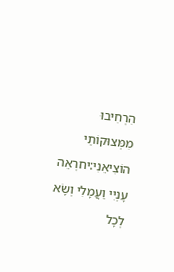הִרְחִיבוּ מִמְּצוּקוֹתַי הוֹצִיאֵנִי:יחרְאֵה עָנְיִי וַעֲמָלִי וְשָׂא לְכָל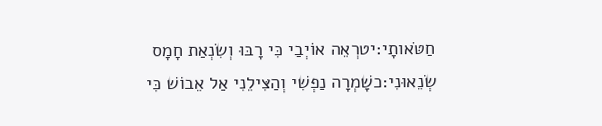חַטֹּאותָי:יטרְאֵה אוֹיְבַי כִּי רָבּוּ וְשִׂנְאַת חָמָס שְׂנֵאוּנִי:כשָׁמְרָה נַפְשִׁי וְהַצִּילֵנִי אַל אֵבוֹשׁ כִּי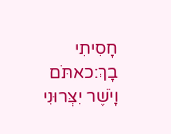חָסִיתִי בָךְ:כאתֹּם וָיֹשֶׁר יִצְּרוּנִי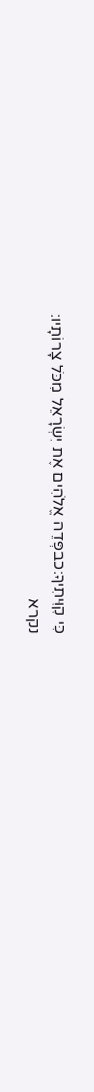כִּי קִוִּיתִיךָ:כבפְּדֵה אֱלֹהִים אֶת יִשְׂרָאֵל מִכֹּל צָרוֹתָיו:
נקרא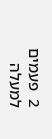2  פעמים
למעלה